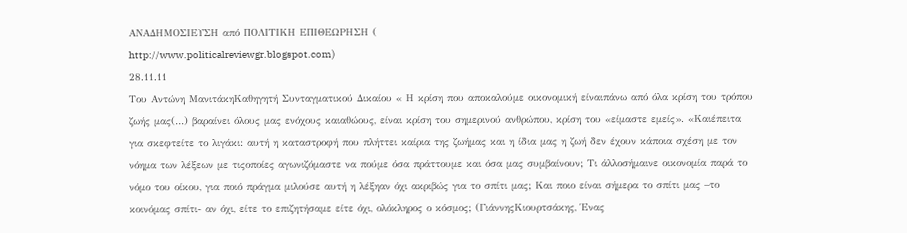ΑΝΑΔΗΜΟΣΙΕΥΣΗ από ΠΟΛΙΤΙΚΗ ΕΠΙΘΕΩΡΗΣΗ (
http://www.politicalreviewgr.blogspot.com)
28.11.11
Tου Αντώνη ΜανιτάκηΚαθηγητή Συνταγματικού Δικαίου « Η κρίση που αποκαλούμε οικονομική είναιπάνω από όλα κρίση του τρόπου ζωής μας(…) βαραίνει όλους μας ενόχους καιαθώους, είναι κρίση του σημερινού ανθρώπου, κρίση του «είμαστε εμείς». «Καιέπειτα για σκεφτείτε το λιγάκι: αυτή η καταστροφή που πλήττει καίρια της ζωήμας και η ίδια μας η ζωή δεν έχουν κάποια σχέση με τον νόημα των λέξεων με τιςοποίες αγωνιζόμαστε να πούμε όσα πράττουμε και όσα μας συμβαίνουν; Τι άλλοσήμαινε οικονομία παρά το νόμο του οίκου, για ποιό πράγμα μιλούσε αυτή η λέξηαν όχι ακριβώς για το σπίτι μας; Και ποιο είναι σήμερα το σπίτι μας –το κοινόμας σπίτι- αν όχι, είτε το επιζητήσαμε είτε όχι, ολόκληρος ο κόσμος; (ΓιάννηςΚιουρτσάκης, Ένας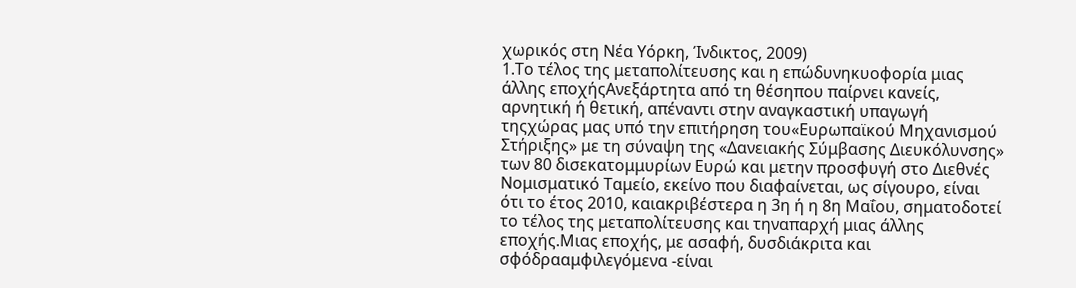χωρικός στη Νέα Υόρκη, Ίνδικτος, 2009)
1.Το τέλος της μεταπολίτευσης και η επώδυνηκυοφορία μιας άλλης εποχήςΑνεξάρτητα από τη θέσηπου παίρνει κανείς, αρνητική ή θετική, απέναντι στην αναγκαστική υπαγωγή τηςχώρας μας υπό την επιτήρηση του«Ευρωπαϊκού Μηχανισμού Στήριξης» με τη σύναψη της «Δανειακής Σύμβασης Διευκόλυνσης» των 80 δισεκατομμυρίων Ευρώ και μετην προσφυγή στο Διεθνές Νομισματικό Ταμείο, εκείνο που διαφαίνεται, ως σίγουρο, είναι ότι το έτος 2010, καιακριβέστερα η 3η ή η 8η Μαΐου, σηματοδοτεί το τέλος της μεταπολίτευσης και τηναπαρχή μιας άλλης εποχής.Μιας εποχής, με ασαφή, δυσδιάκριτα και σφόδρααμφιλεγόμενα -είναι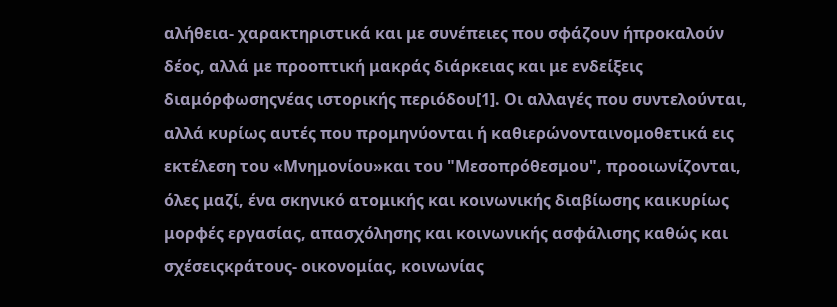αλήθεια- χαρακτηριστικά και με συνέπειες που σφάζουν ήπροκαλούν δέος, αλλά με προοπτική μακράς διάρκειας και με ενδείξεις διαμόρφωσηςνέας ιστορικής περιόδου[1]. Οι αλλαγές που συντελούνται, αλλά κυρίως αυτές που προμηνύονται ή καθιερώνονταινομοθετικά εις εκτέλεση του «Μνημονίου»και του "Μεσοπρόθεσμου", προοιωνίζονται, όλες μαζί, ένα σκηνικό ατομικής και κοινωνικής διαβίωσης καικυρίως μορφές εργασίας, απασχόλησης και κοινωνικής ασφάλισης καθώς και σχέσειςκράτους- οικονομίας, κοινωνίας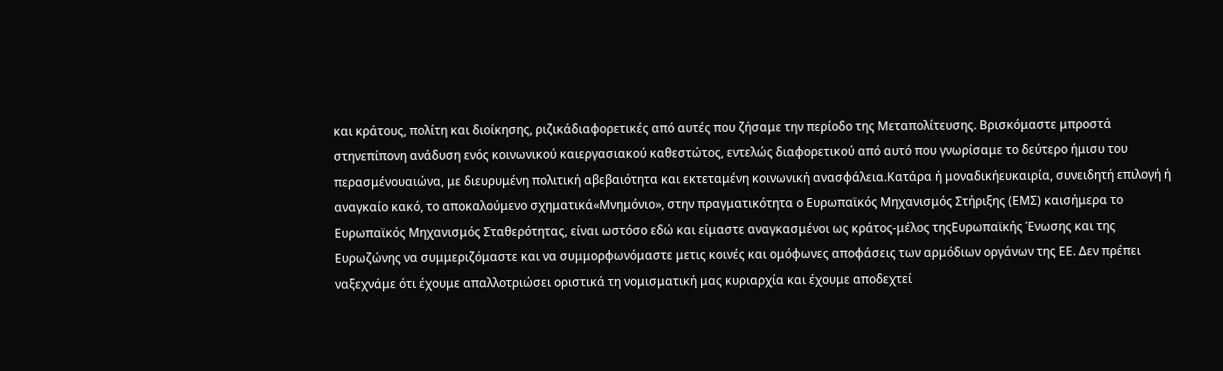και κράτους, πολίτη και διοίκησης, ριζικάδιαφορετικές από αυτές που ζήσαμε την περίοδο της Μεταπολίτευσης. Βρισκόμαστε μπροστά στηνεπίπονη ανάδυση ενός κοινωνικού καιεργασιακού καθεστώτος, εντελώς διαφορετικού από αυτό που γνωρίσαμε το δεύτερο ήμισυ του περασμένουαιώνα, με διευρυμένη πολιτική αβεβαιότητα και εκτεταμένη κοινωνική ανασφάλεια.Κατάρα ή μοναδικήευκαιρία, συνειδητή επιλογή ή αναγκαίο κακό, το αποκαλούμενο σχηματικά«Μνημόνιο», στην πραγματικότητα ο Ευρωπαϊκός Μηχανισμός Στήριξης (ΕΜΣ) καισήμερα το Ευρωπαϊκός Μηχανισμός Σταθερότητας, είναι ωστόσο εδώ και είμαστε αναγκασμένοι ως κράτος-μέλος τηςΕυρωπαϊκής Ένωσης και της Ευρωζώνης να συμμεριζόμαστε και να συμμορφωνόμαστε μετις κοινές και ομόφωνες αποφάσεις των αρμόδιων οργάνων της ΕΕ. Δεν πρέπει ναξεχνάμε ότι έχουμε απαλλοτριώσει οριστικά τη νομισματική μας κυριαρχία και έχουμε αποδεχτεί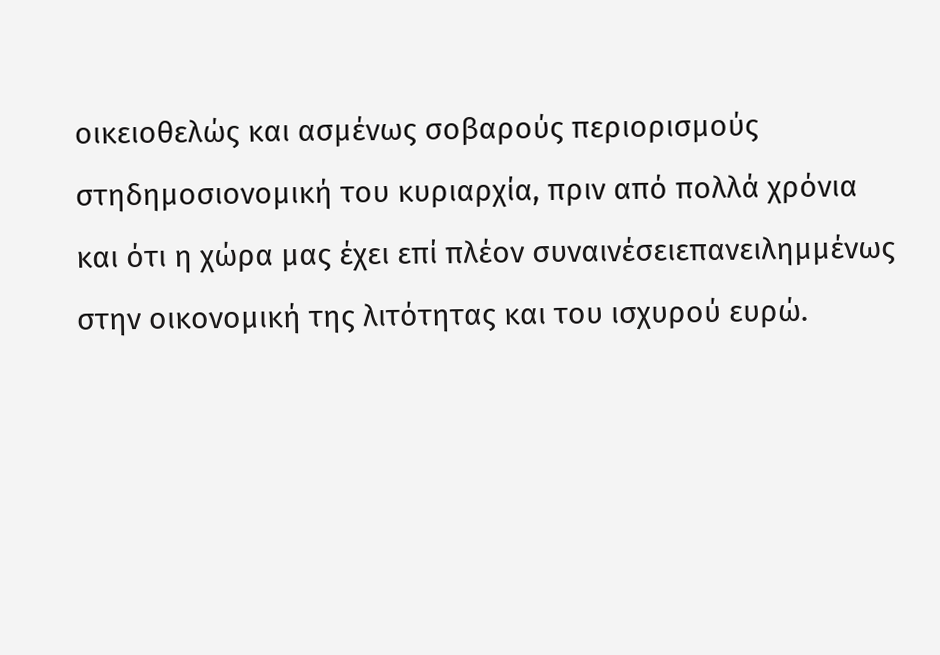οικειοθελώς και ασμένως σοβαρούς περιορισμούς στηδημοσιονομική του κυριαρχία, πριν από πολλά χρόνια και ότι η χώρα μας έχει επί πλέον συναινέσειεπανειλημμένως στην οικονομική της λιτότητας και του ισχυρού ευρώ.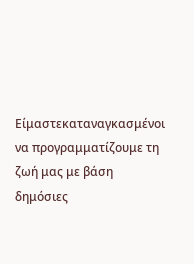Είμαστεκαταναγκασμένοι να προγραμματίζουμε τη ζωή μας με βάση δημόσιες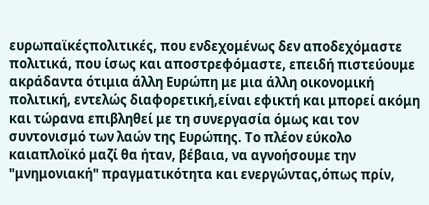ευρωπαϊκέςπολιτικές, που ενδεχομένως δεν αποδεχόμαστε πολιτικά, που ίσως και αποστρεφόμαστε, επειδή πιστεύουμε ακράδαντα ότιμια άλλη Ευρώπη με μια άλλη οικονομική πολιτική, εντελώς διαφορετική,είναι εφικτή και μπορεί ακόμη και τώρανα επιβληθεί με τη συνεργασία όμως και τον συντονισμό των λαών της Ευρώπης. Το πλέον εύκολο καιαπλοϊκό μαζί θα ήταν, βέβαια, να αγνοήσουμε την "μνημονιακή" πραγματικότητα και ενεργώντας,όπως πρίν,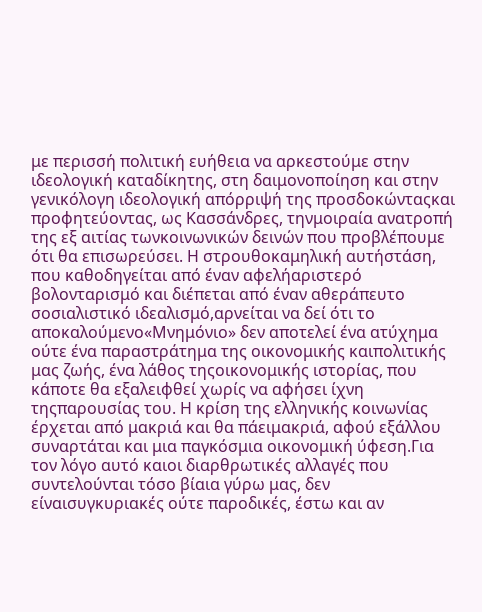με περισσή πολιτική ευήθεια να αρκεστούμε στην ιδεολογική καταδίκητης, στη δαιμονοποίηση και στην γενικόλογη ιδεολογική απόρριψή της προσδοκώνταςκαι προφητεύοντας, ως Κασσάνδρες, τηνμοιραία ανατροπή της εξ αιτίας τωνκοινωνικών δεινών που προβλέπουμε ότι θα επισωρεύσει. Η στρουθοκαμηλική αυτήστάση, που καθοδηγείται από έναν αφελήαριστερό βολονταρισμό και διέπεται από έναν αθεράπευτο σοσιαλιστικό ιδεαλισμό,αρνείται να δεί ότι το αποκαλούμενο«Μνημόνιο» δεν αποτελεί ένα ατύχημα ούτε ένα παραστράτημα της οικονομικής καιπολιτικής μας ζωής, ένα λάθος τηςοικονομικής ιστορίας, που κάποτε θα εξαλειφθεί χωρίς να αφήσει ίχνη τηςπαρουσίας του. Η κρίση της ελληνικής κοινωνίας έρχεται από μακριά και θα πάειμακριά, αφού εξάλλου συναρτάται και μια παγκόσμια οικονομική ύφεση.Για τον λόγο αυτό καιοι διαρθρωτικές αλλαγές που συντελούνται τόσο βίαια γύρω μας, δεν είναισυγκυριακές ούτε παροδικές, έστω και αν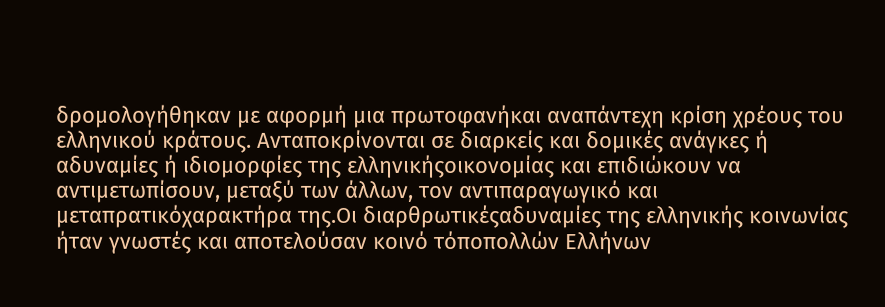δρομολογήθηκαν με αφορμή μια πρωτοφανήκαι αναπάντεχη κρίση χρέους του ελληνικού κράτους. Ανταποκρίνονται σε διαρκείς και δομικές ανάγκες ή αδυναμίες ή ιδιομορφίες της ελληνικήςοικονομίας και επιδιώκουν να αντιμετωπίσουν, μεταξύ των άλλων, τον αντιπαραγωγικό και μεταπρατικόχαρακτήρα της.Οι διαρθρωτικέςαδυναμίες της ελληνικής κοινωνίας ήταν γνωστές και αποτελούσαν κοινό τόποπολλών Ελλήνων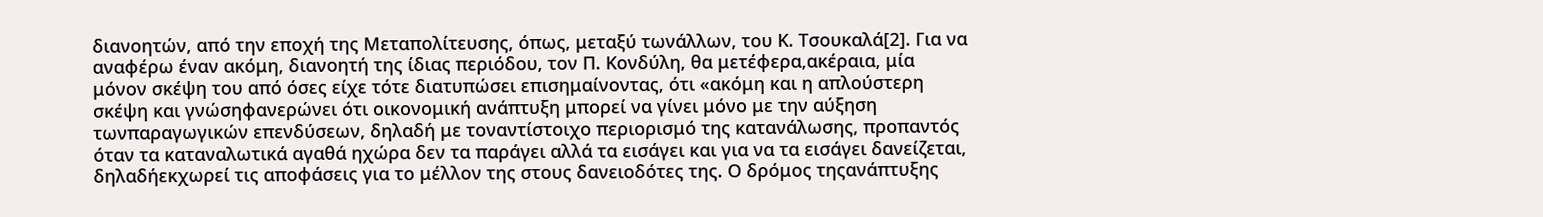διανοητών, από την εποχή της Μεταπολίτευσης, όπως, μεταξύ τωνάλλων, του Κ. Τσουκαλά[2]. Για να αναφέρω έναν ακόμη, διανοητή της ίδιας περιόδου, τον Π. Κονδύλη, θα μετέφερα,ακέραια, μία μόνον σκέψη του από όσες είχε τότε διατυπώσει επισημαίνοντας, ότι «ακόμη και η απλούστερη σκέψη και γνώσηφανερώνει ότι οικονομική ανάπτυξη μπορεί να γίνει μόνο με την αύξηση τωνπαραγωγικών επενδύσεων, δηλαδή με τοναντίστοιχο περιορισμό της κατανάλωσης, προπαντός όταν τα καταναλωτικά αγαθά ηχώρα δεν τα παράγει αλλά τα εισάγει και για να τα εισάγει δανείζεται, δηλαδήεκχωρεί τις αποφάσεις για το μέλλον της στους δανειοδότες της. Ο δρόμος τηςανάπτυξης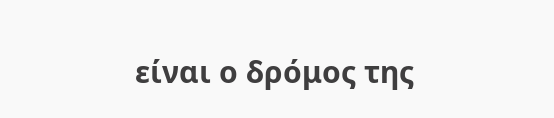είναι ο δρόμος της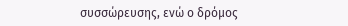συσσώρευσης, ενώ ο δρόμος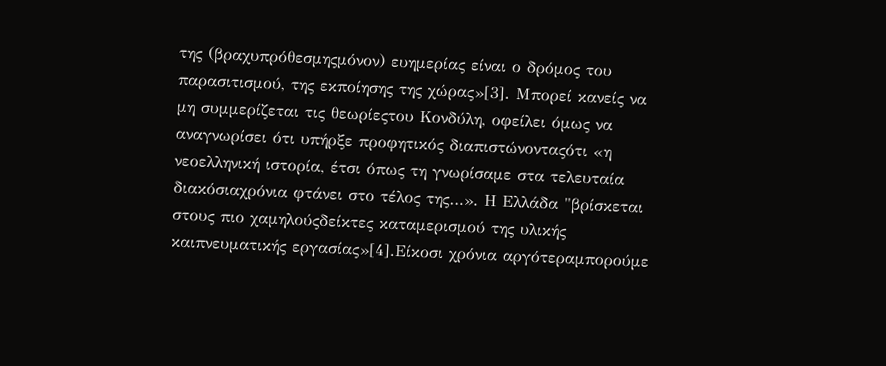της (βραχυπρόθεσμηςμόνον) ευημερίας είναι ο δρόμος του παρασιτισμού, της εκποίησης της χώρας»[3]. Μπορεί κανείς να μη συμμερίζεται τις θεωρίεςτου Κονδύλη, οφείλει όμως να αναγνωρίσει ότι υπήρξε προφητικός διαπιστώνονταςότι «η νεοελληνική ιστορία, έτσι όπως τη γνωρίσαμε στα τελευταία διακόσιαχρόνια φτάνει στο τέλος της…». Η Ελλάδα "βρίσκεται στους πιο χαμηλούςδείκτες καταμερισμού της υλικής καιπνευματικής εργασίας»[4].Είκοσι χρόνια αργότεραμπορούμε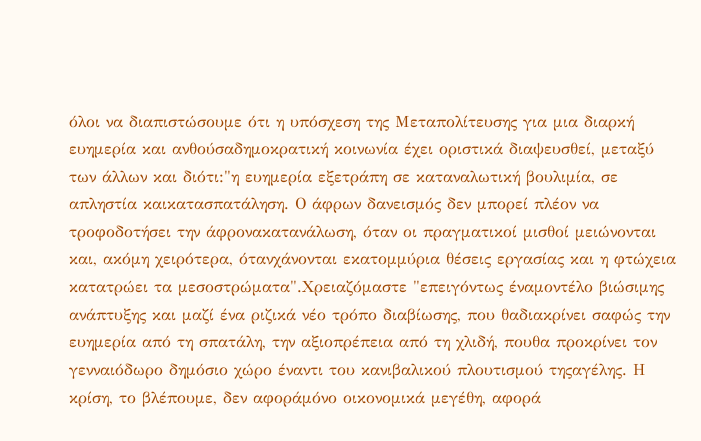όλοι να διαπιστώσουμε ότι η υπόσχεση της Μεταπολίτευσης για μια διαρκή ευημερία και ανθούσαδημοκρατική κοινωνία έχει οριστικά διαψευσθεί, μεταξύ των άλλων και διότι:"η ευημερία εξετράπη σε καταναλωτική βουλιμία, σε απληστία καικατασπατάληση. Ο άφρων δανεισμός δεν μπορεί πλέον να τροφοδοτήσει την άφρονακατανάλωση, όταν οι πραγματικοί μισθοί μειώνονται και, ακόμη χειρότερα, ότανχάνονται εκατομμύρια θέσεις εργασίας και η φτώχεια κατατρώει τα μεσοστρώματα".Χρειαζόμαστε "επειγόντως έναμοντέλο βιώσιμης ανάπτυξης και μαζί ένα ριζικά νέο τρόπο διαβίωσης, που θαδιακρίνει σαφώς την ευημερία από τη σπατάλη, την αξιοπρέπεια από τη χλιδή, πουθα προκρίνει τον γενναιόδωρο δημόσιο χώρο έναντι του κανιβαλικού πλουτισμού τηςαγέλης. Η κρίση, το βλέπουμε, δεν αφοράμόνο οικονομικά μεγέθη, αφορά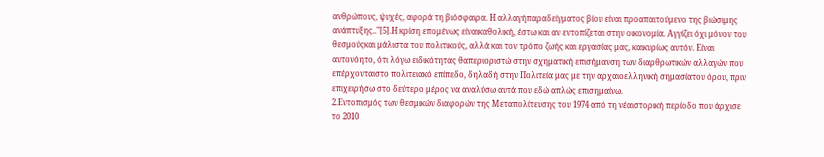ανθρώπους, ψυχές, αφορά τη βιόσφαιρα. Η αλλαγήπαραδείγματος βίου είναι προαπαιτούμενο της βιώσιμης ανάπτυξης.."[5].Η κρίση επομένως είναικαθολική, έστω και αν εντοπίζεται στην οικονομία. Αγγίζει όχι μόνον του θεσμούςκαι μάλιστα του πολιτικούς, αλλά και τον τρόπο ζωής και εργασίας μας, καικυρίως αυτόν. Είναι αυτονόητο, ότι λόγω ειδικότητας θαπεριοριστώ στην σχηματική επισήμανση των διαρθρωτικών αλλαγών που επέρχονταιστο πολιτειακό επίπεδο, δηλαδή στην Πολιτεία μας με την αρχαιοελληνική σημασίατου όρου, πριν επιχειρήσω στο δεύτερο μέρος να αναλύσω αυτά που εδώ απλώς επισημαίνω.
2.Εντοπισμός των θεσμικών διαφορών της Μεταπολίτευσης του 1974 από τη νέαιστορική περίοδο που άρχισε το 2010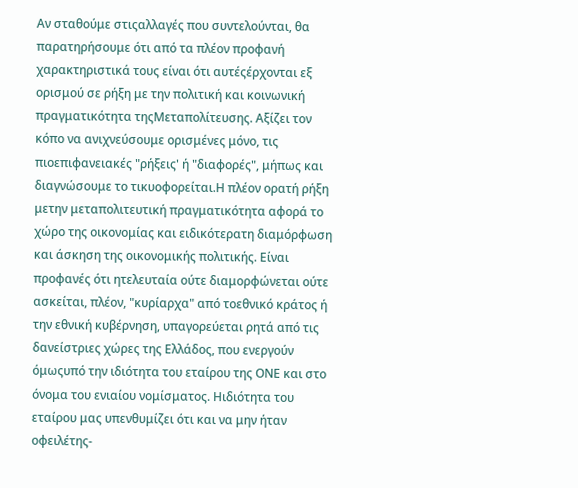Αν σταθούμε στιςαλλαγές που συντελούνται, θα παρατηρήσουμε ότι από τα πλέον προφανή χαρακτηριστικά τους είναι ότι αυτέςέρχονται εξ ορισμού σε ρήξη με την πολιτική και κοινωνική πραγματικότητα τηςΜεταπολίτευσης. Αξίζει τον κόπο να ανιχνεύσουμε ορισμένες μόνο, τις πιοεπιφανειακές "ρήξεις' ή "διαφορές", μήπως και διαγνώσουμε το τικυοφορείται.Η πλέον ορατή ρήξη μετην μεταπολιτευτική πραγματικότητα αφορά το χώρο της οικονομίας και ειδικότερατη διαμόρφωση και άσκηση της οικονομικής πολιτικής. Είναι προφανές ότι ητελευταία ούτε διαμορφώνεται ούτε ασκείται, πλέον, "κυρίαρχα" από τοεθνικό κράτος ή την εθνική κυβέρνηση, υπαγορεύεται ρητά από τις δανείστριες χώρες της Ελλάδος, που ενεργούν όμωςυπό την ιδιότητα του εταίρου της ΟΝΕ και στο όνομα του ενιαίου νομίσματος. Ηιδιότητα του εταίρου μας υπενθυμίζει ότι και να μην ήταν οφειλέτης-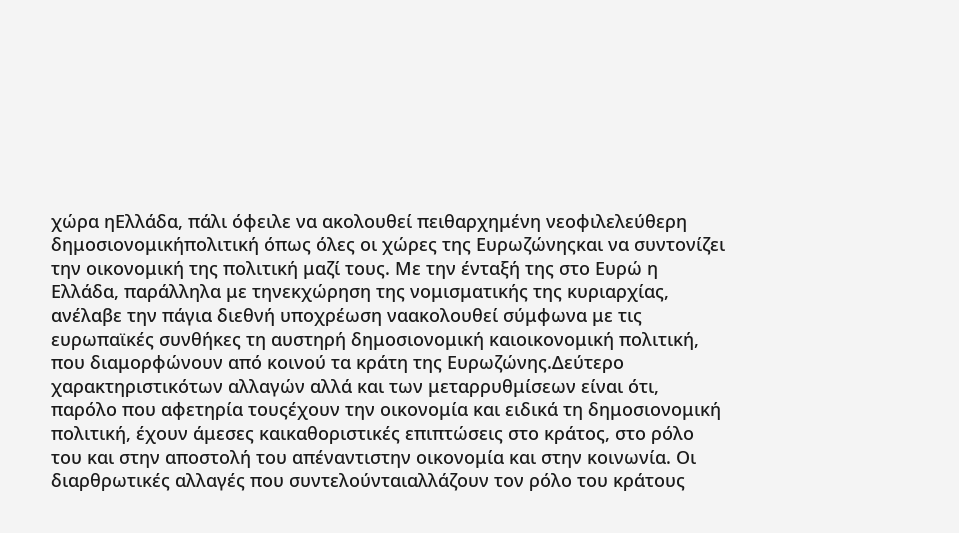χώρα ηΕλλάδα, πάλι όφειλε να ακολουθεί πειθαρχημένη νεοφιλελεύθερη δημοσιονομικήπολιτική όπως όλες οι χώρες της Ευρωζώνηςκαι να συντονίζει την οικονομική της πολιτική μαζί τους. Με την ένταξή της στο Ευρώ η Ελλάδα, παράλληλα με τηνεκχώρηση της νομισματικής της κυριαρχίας, ανέλαβε την πάγια διεθνή υποχρέωση ναακολουθεί σύμφωνα με τις ευρωπαϊκές συνθήκες τη αυστηρή δημοσιονομική καιοικονομική πολιτική, που διαμορφώνουν από κοινού τα κράτη της Ευρωζώνης.Δεύτερο χαρακτηριστικότων αλλαγών αλλά και των μεταρρυθμίσεων είναι ότι, παρόλο που αφετηρία τουςέχουν την οικονομία και ειδικά τη δημοσιονομική πολιτική, έχουν άμεσες καικαθοριστικές επιπτώσεις στο κράτος, στο ρόλο του και στην αποστολή του απέναντιστην οικονομία και στην κοινωνία. Οι διαρθρωτικές αλλαγές που συντελούνταιαλλάζουν τον ρόλο του κράτους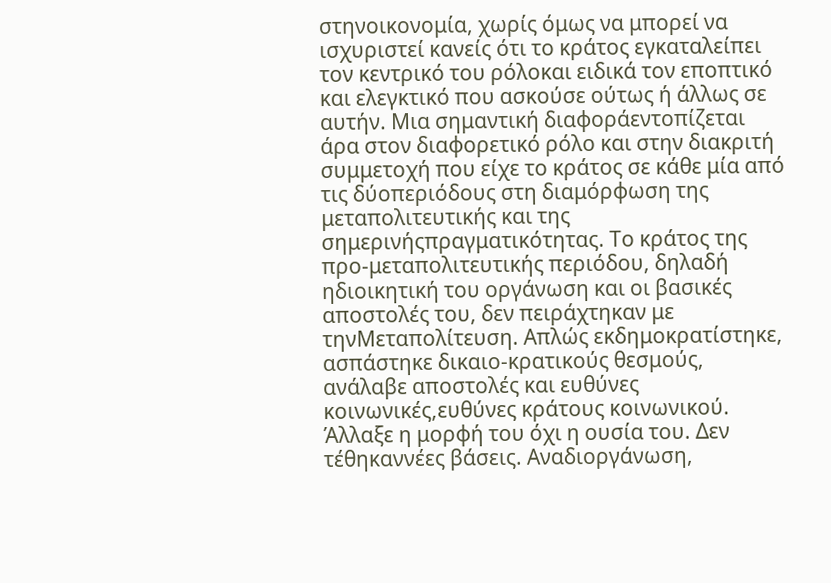στηνοικονομία, χωρίς όμως να μπορεί να ισχυριστεί κανείς ότι το κράτος εγκαταλείπει τον κεντρικό του ρόλοκαι ειδικά τον εποπτικό και ελεγκτικό που ασκούσε ούτως ή άλλως σε αυτήν. Μια σημαντική διαφοράεντοπίζεται άρα στον διαφορετικό ρόλο και στην διακριτή συμμετοχή που είχε το κράτος σε κάθε μία από τις δύοπεριόδους στη διαμόρφωση της μεταπολιτευτικής και της σημερινήςπραγματικότητας. Το κράτος της προ-μεταπολιτευτικής περιόδου, δηλαδή ηδιοικητική του οργάνωση και οι βασικές αποστολές του, δεν πειράχτηκαν με τηνΜεταπολίτευση. Απλώς εκδημοκρατίστηκε, ασπάστηκε δικαιο-κρατικούς θεσμούς, ανάλαβε αποστολές και ευθύνες κοινωνικές,ευθύνες κράτους κοινωνικού. Άλλαξε η μορφή του όχι η ουσία του. Δεν τέθηκαννέες βάσεις. Αναδιοργάνωση,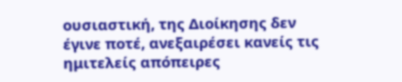ουσιαστική, της Διοίκησης δεν έγινε ποτέ, ανεξαιρέσει κανείς τις ημιτελείς απόπειρες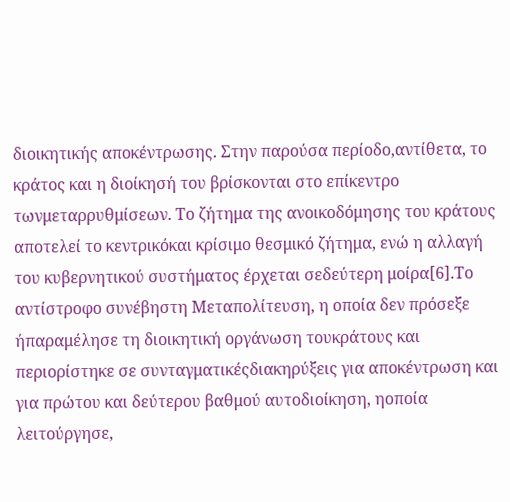διοικητικής αποκέντρωσης. Στην παρούσα περίοδο,αντίθετα, το κράτος και η διοίκησή του βρίσκονται στο επίκεντρο τωνμεταρρυθμίσεων. Το ζήτημα της ανοικοδόμησης του κράτους αποτελεί το κεντρικόκαι κρίσιμο θεσμικό ζήτημα, ενώ η αλλαγή του κυβερνητικού συστήματος έρχεται σεδεύτερη μοίρα[6].Το αντίστροφο συνέβηστη Μεταπολίτευση, η οποία δεν πρόσεξε ήπαραμέλησε τη διοικητική οργάνωση τουκράτους και περιορίστηκε σε συνταγματικέςδιακηρύξεις για αποκέντρωση και για πρώτου και δεύτερου βαθμού αυτοδιοίκηση, ηοποία λειτούργησε,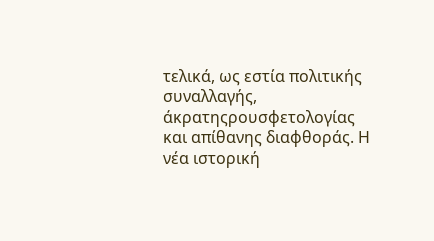τελικά, ως εστία πολιτικής συναλλαγής, άκρατηςρουσφετολογίας και απίθανης διαφθοράς. Η νέα ιστορική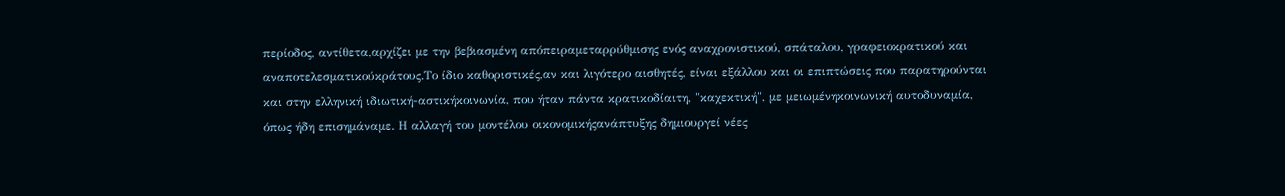περίοδος, αντίθετα,αρχίζει με την βεβιασμένη απόπειραμεταρρύθμισης ενός αναχρονιστικού, σπάταλου, γραφειοκρατικού και αναποτελεσματικούκράτους.Το ίδιο καθοριστικές,αν και λιγότερο αισθητές, είναι εξάλλου και οι επιπτώσεις που παρατηρούνται και στην ελληνική ιδιωτική-αστικήκοινωνία, που ήταν πάντα κρατικοδίαιτη, "καχεκτική", με μειωμένηκοινωνική αυτοδυναμία, όπως ήδη επισημάναμε. Η αλλαγή του μοντέλου οικονομικήςανάπτυξης δημιουργεί νέες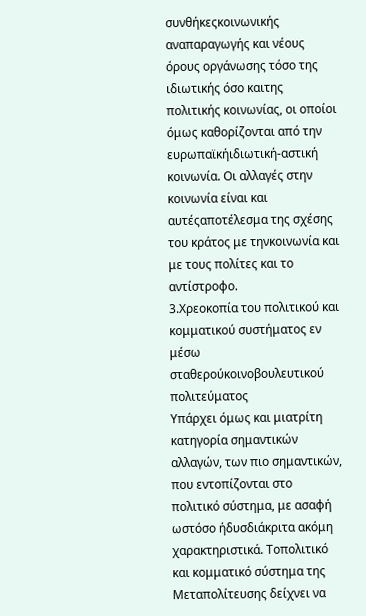συνθήκεςκοινωνικής αναπαραγωγής και νέους όρους οργάνωσης τόσο της ιδιωτικής όσο καιτης πολιτικής κοινωνίας, οι οποίοι όμως καθορίζονται από την ευρωπαϊκήιδιωτική-αστική κοινωνία. Οι αλλαγές στην κοινωνία είναι και αυτέςαποτέλεσμα της σχέσης του κράτος με τηνκοινωνία και με τους πολίτες και το αντίστροφο.
3.Χρεοκοπία του πολιτικού και κομματικού συστήματος εν μέσω σταθερούκοινοβουλευτικού πολιτεύματος
Υπάρχει όμως και μιατρίτη κατηγορία σημαντικών αλλαγών, των πιο σημαντικών, που εντοπίζονται στο πολιτικό σύστημα, με ασαφή ωστόσο ήδυσδιάκριτα ακόμη χαρακτηριστικά. Τοπολιτικό και κομματικό σύστημα της Μεταπολίτευσης δείχνει να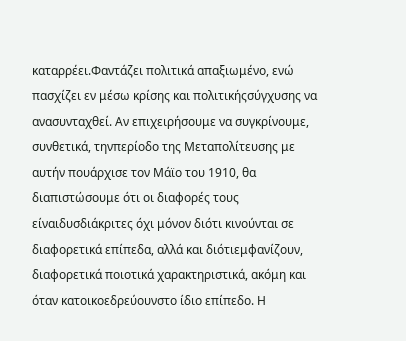καταρρέει.Φαντάζει πολιτικά απαξιωμένο, ενώ πασχίζει εν μέσω κρίσης και πολιτικήςσύγχυσης να ανασυνταχθεί. Αν επιχειρήσουμε να συγκρίνουμε, συνθετικά, τηνπερίοδο της Μεταπολίτευσης με αυτήν πουάρχισε τον Μάϊο του 1910, θα διαπιστώσουμε ότι οι διαφορές τους είναιδυσδιάκριτες όχι μόνον διότι κινούνται σε διαφορετικά επίπεδα, αλλά και διότιεμφανίζουν, διαφορετικά ποιοτικά χαρακτηριστικά, ακόμη και όταν κατοικοεδρεύουνστο ίδιο επίπεδο. Η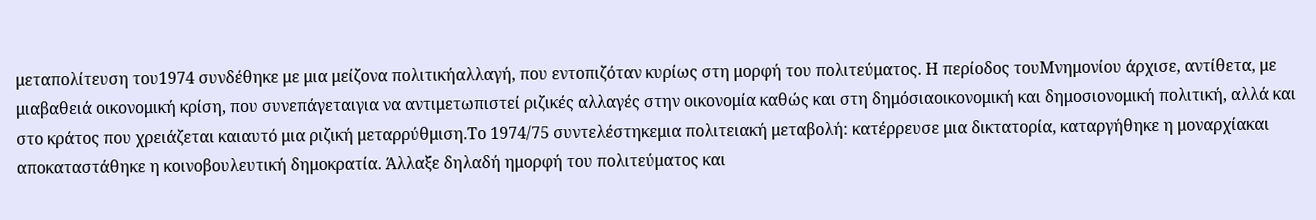μεταπολίτευση του1974 συνδέθηκε με μια μείζονα πολιτικήαλλαγή, που εντοπιζόταν κυρίως στη μορφή του πολιτεύματος. Η περίοδος τουΜνημονίου άρχισε, αντίθετα, με μιαβαθειά οικονομική κρίση, που συνεπάγεταιγια να αντιμετωπιστεί ριζικές αλλαγές στην οικονομία καθώς και στη δημόσιαοικονομική και δημοσιονομική πολιτική, αλλά και στο κράτος που χρειάζεται καιαυτό μια ριζική μεταρρύθμιση.Το 1974/75 συντελέστηκεμια πολιτειακή μεταβολή: κατέρρευσε μια δικτατορία, καταργήθηκε η μοναρχίακαι αποκαταστάθηκε η κοινοβουλευτική δημοκρατία. Άλλαξε δηλαδή ημορφή του πολιτεύματος και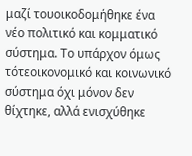μαζί τουοικοδομήθηκε ένα νέο πολιτικό και κομματικό σύστημα. Το υπάρχον όμως τότεοικονομικό και κοινωνικό σύστημα όχι μόνον δεν θίχτηκε, αλλά ενισχύθηκε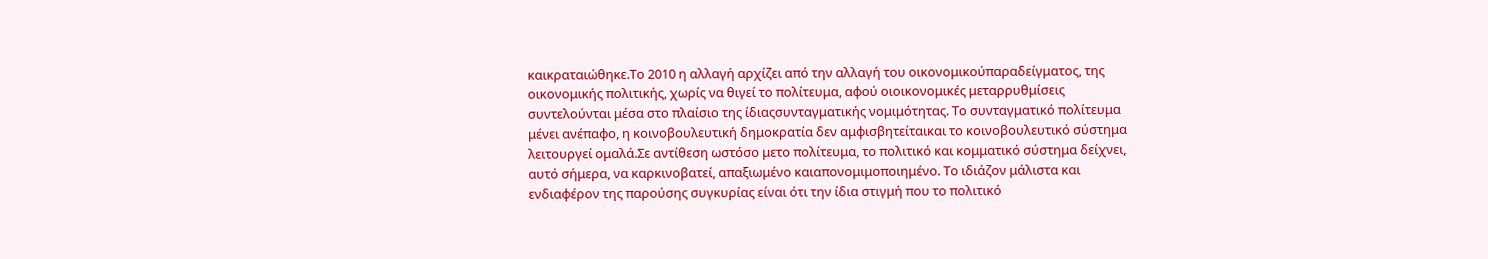καικραταιώθηκε.Το 2010 η αλλαγή αρχίζει από την αλλαγή του οικονομικούπαραδείγματος, της οικονομικής πολιτικής, χωρίς να θιγεί το πολίτευμα, αφού οιοικονομικές μεταρρυθμίσεις συντελούνται μέσα στο πλαίσιο της ίδιαςσυνταγματικής νομιμότητας. Το συνταγματικό πολίτευμα μένει ανέπαφο, η κοινοβουλευτική δημοκρατία δεν αμφισβητείταικαι το κοινοβουλευτικό σύστημα λειτουργεί ομαλά.Σε αντίθεση ωστόσο μετο πολίτευμα, το πολιτικό και κομματικό σύστημα δείχνει, αυτό σήμερα, να καρκινοβατεί, απαξιωμένο καιαπονομιμοποιημένο. Το ιδιάζον μάλιστα και ενδιαφέρον της παρούσης συγκυρίας είναι ότι την ίδια στιγμή που το πολιτικό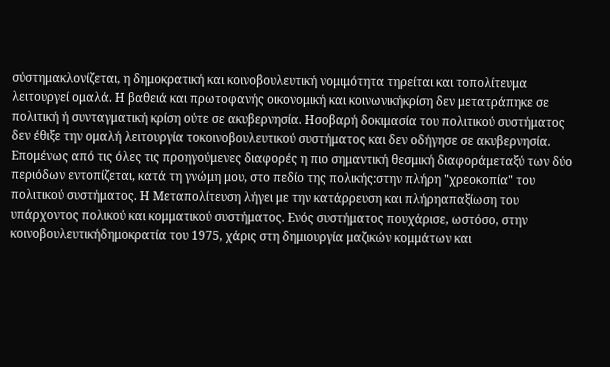σύστημακλονίζεται, η δημοκρατική και κοινοβουλευτική νομιμότητα τηρείται και τοπολίτευμα λειτουργεί ομαλά. Η βαθειά και πρωτοφανής οικονομική και κοινωνικήκρίση δεν μετατράπηκε σε πολιτική ή συνταγματική κρίση ούτε σε ακυβερνησία. Ησοβαρή δοκιμασία του πολιτικού συστήματος δεν έθιξε την ομαλή λειτουργία τοκοινοβουλευτικού συστήματος και δεν οδήγησε σε ακυβερνησία. Επομένως από τις όλες τις προηγούμενες διαφορές η πιο σημαντική θεσμική διαφοράμεταξύ των δύο περιόδων εντοπίζεται, κατά τη γνώμη μου, στο πεδίο της πολικής:στην πλήρη "χρεοκοπία" του πολιτικού συστήματος. Η Μεταπολίτευση λήγει με την κατάρρευση και πλήρηαπαξίωση του υπάρχοντος πολικού και κομματικού συστήματος. Ενός συστήματος πουχάρισε, ωστόσο, στην κοινοβουλευτικήδημοκρατία του 1975, χάρις στη δημιουργία μαζικών κομμάτων και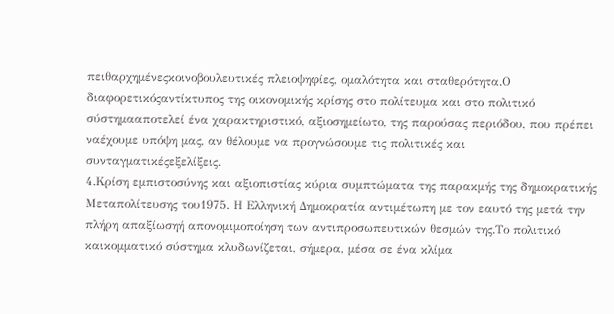πειθαρχημένεςκοινοβουλευτικές πλειοψηφίες, ομαλότητα και σταθερότητα.Ο διαφορετικόςαντίκτυπος της οικονομικής κρίσης στο πολίτευμα και στο πολιτικό σύστημααποτελεί ένα χαρακτηριστικό, αξιοσημείωτο, της παρούσας περιόδου, που πρέπει ναέχουμε υπόψη μας, αν θέλουμε να προγνώσουμε τις πολιτικές και συνταγματικέςεξελίξεις.
4.Κρίση εμπιστοσύνης και αξιοπιστίας κύρια συμπτώματα της παρακμής της δημοκρατικής Μεταπολίτευσης του1975. Η Ελληνική Δημοκρατία αντιμέτωπη με τον εαυτό της μετά την πλήρη απαξίωσηή απονομιμοποίηση των αντιπροσωπευτικών θεσμών της.Το πολιτικό καικομματικό σύστημα κλυδωνίζεται, σήμερα, μέσα σε ένα κλίμα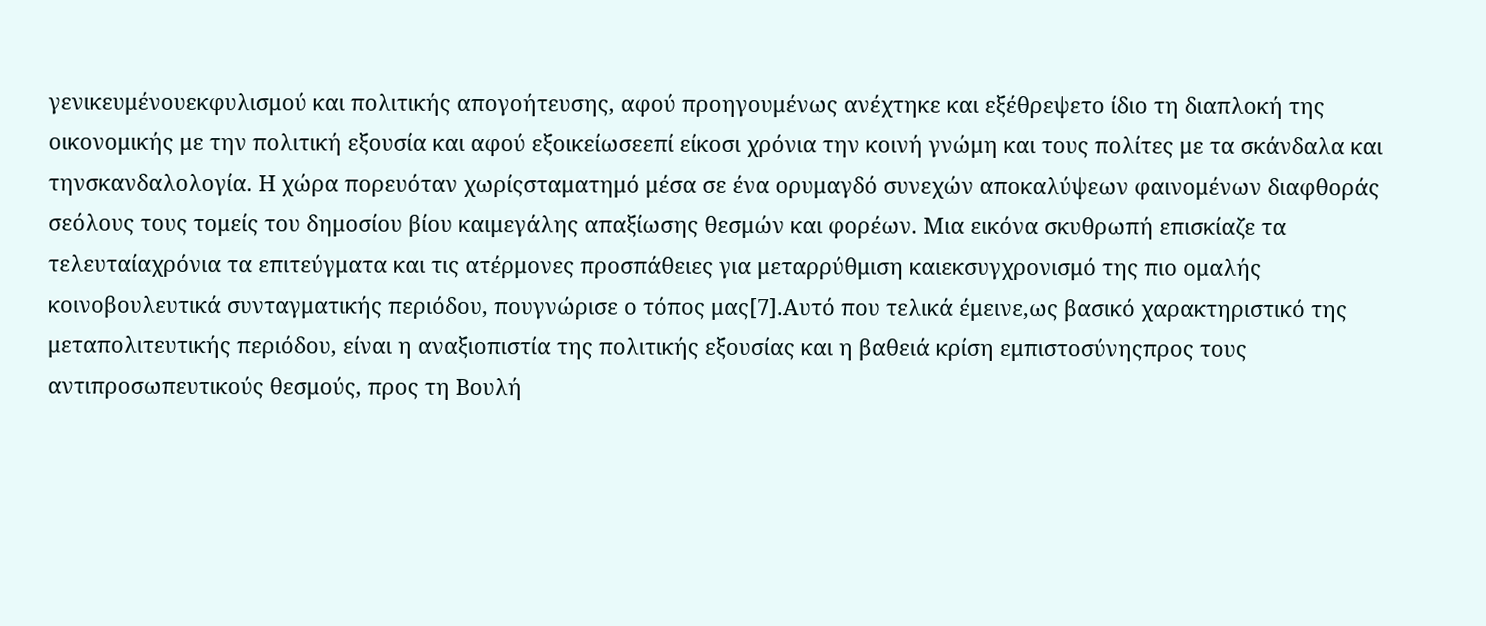γενικευμένουεκφυλισμού και πολιτικής απογοήτευσης, αφού προηγουμένως ανέχτηκε και εξέθρεψετο ίδιο τη διαπλοκή της οικονομικής με την πολιτική εξουσία και αφού εξοικείωσεεπί είκοσι χρόνια την κοινή γνώμη και τους πολίτες με τα σκάνδαλα και τηνσκανδαλολογία. Η χώρα πορευόταν χωρίςσταματημό μέσα σε ένα ορυμαγδό συνεχών αποκαλύψεων φαινομένων διαφθοράς σεόλους τους τομείς του δημοσίου βίου καιμεγάλης απαξίωσης θεσμών και φορέων. Μια εικόνα σκυθρωπή επισκίαζε τα τελευταίαχρόνια τα επιτεύγματα και τις ατέρμονες προσπάθειες για μεταρρύθμιση καιεκσυγχρονισμό της πιο ομαλής κοινοβουλευτικά συνταγματικής περιόδου, πουγνώρισε ο τόπος μας[7].Αυτό που τελικά έμεινε,ως βασικό χαρακτηριστικό της μεταπολιτευτικής περιόδου, είναι η αναξιοπιστία της πολιτικής εξουσίας και η βαθειά κρίση εμπιστοσύνηςπρος τους αντιπροσωπευτικούς θεσμούς, προς τη Βουλή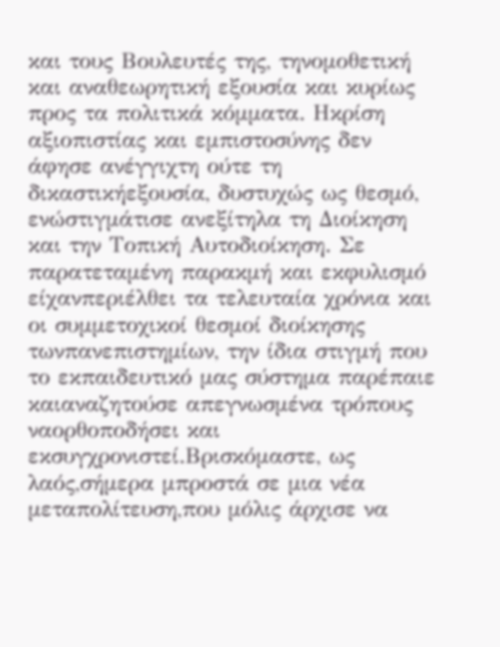και τους Βουλευτές της, τηνομοθετική και αναθεωρητική εξουσία και κυρίως προς τα πολιτικά κόμματα. Ηκρίση αξιοπιστίας και εμπιστοσύνης δεν άφησε ανέγγιχτη ούτε τη δικαστικήεξουσία, δυστυχώς ως θεσμό, ενώστιγμάτισε ανεξίτηλα τη Διοίκηση και την Τοπική Αυτοδιοίκηση. Σε παρατεταμένη παρακμή και εκφυλισμό είχανπεριέλθει τα τελευταία χρόνια και οι συμμετοχικοί θεσμοί διοίκησης τωνπανεπιστημίων, την ίδια στιγμή που το εκπαιδευτικό μας σύστημα παρέπαιε καιαναζητούσε απεγνωσμένα τρόπους ναορθοποδήσει και εκσυγχρονιστεί.Βρισκόμαστε, ως λαός,σήμερα μπροστά σε μια νέα μεταπολίτευση,που μόλις άρχισε να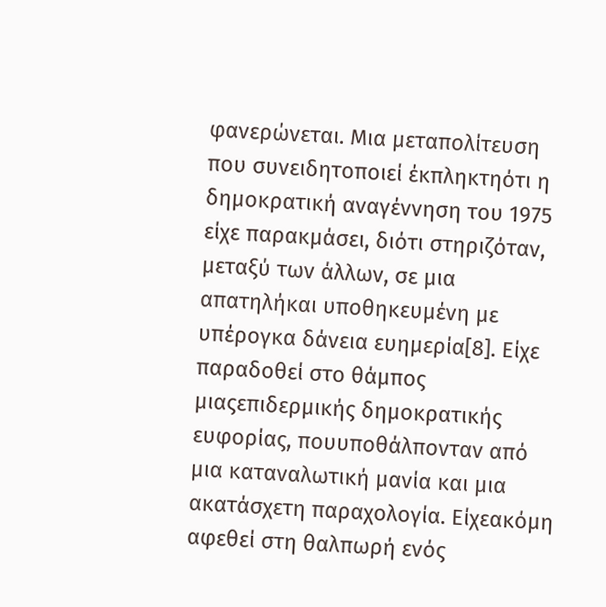φανερώνεται. Μια μεταπολίτευση που συνειδητοποιεί έκπληκτηότι η δημοκρατική αναγέννηση του 1975 είχε παρακμάσει, διότι στηριζόταν, μεταξύ των άλλων, σε μια απατηλήκαι υποθηκευμένη με υπέρογκα δάνεια ευημερία[8]. Είχε παραδοθεί στο θάμπος μιαςεπιδερμικής δημοκρατικής ευφορίας, πουυποθάλπονταν από μια καταναλωτική μανία και μια ακατάσχετη παραχολογία. Είχεακόμη αφεθεί στη θαλπωρή ενός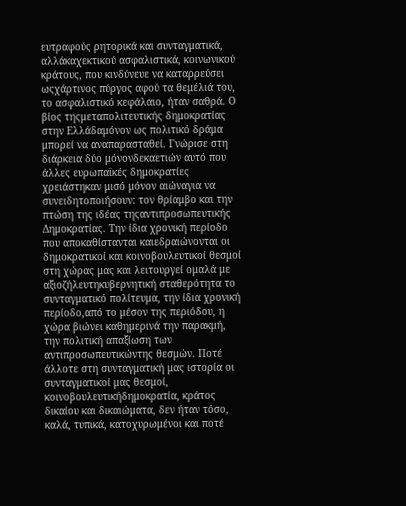ευτραφούς ρητορικά και συνταγματικά, αλλάκαχεκτικού ασφαλιστικά, κοινωνικού κράτους, που κινδύνευε να καταρρεύσει ωςχάρτινος πύργος αφού τα θεμέλιά του, το ασφαλιστικό κεφάλαιο, ήταν σαθρά. Ο βίος τηςμεταπολιτευτικής δημοκρατίας στην Ελλάδαμόνον ως πολιτικό δράμα μπορεί να αναπαρασταθεί. Γνώρισε στη διάρκεια δύο μόνονδεκαετιών αυτό που άλλες ευρωπαϊκές δημοκρατίες χρειάστηκαν μισό μόνον αιώναγια να συνειδητοποιήσουν: τον θρίαμβο και την πτώση της ιδέας τηςαντιπροσωπευτικής Δημοκρατίας. Την ίδια χρονική περίοδο που αποκαθίστανται καιεδραιώνονται οι δημοκρατικοί και κοινοβουλευτικοί θεσμοί στη χώρας μας και λειτουργεί ομαλά με αξιοζήλευτηκυβερνητική σταθερότητα το συνταγματικό πολίτευμα, την ίδια χρονική περίοδο,από το μέσον της περιόδου, η χώρα βιώνει καθημερινά την παρακμή, την πολιτική απαξίωση των αντιπροσωπευτικώντης θεσμών. Ποτέ άλλοτε στη συνταγματική μας ιστορία οι συνταγματικοί μας θεσμοί, κοινοβουλευτικήδημοκρατία, κράτος δικαίου και δικαιώματα, δεν ήταν τόσο, καλά, τυπικά, κατοχυρωμένοι και ποτέ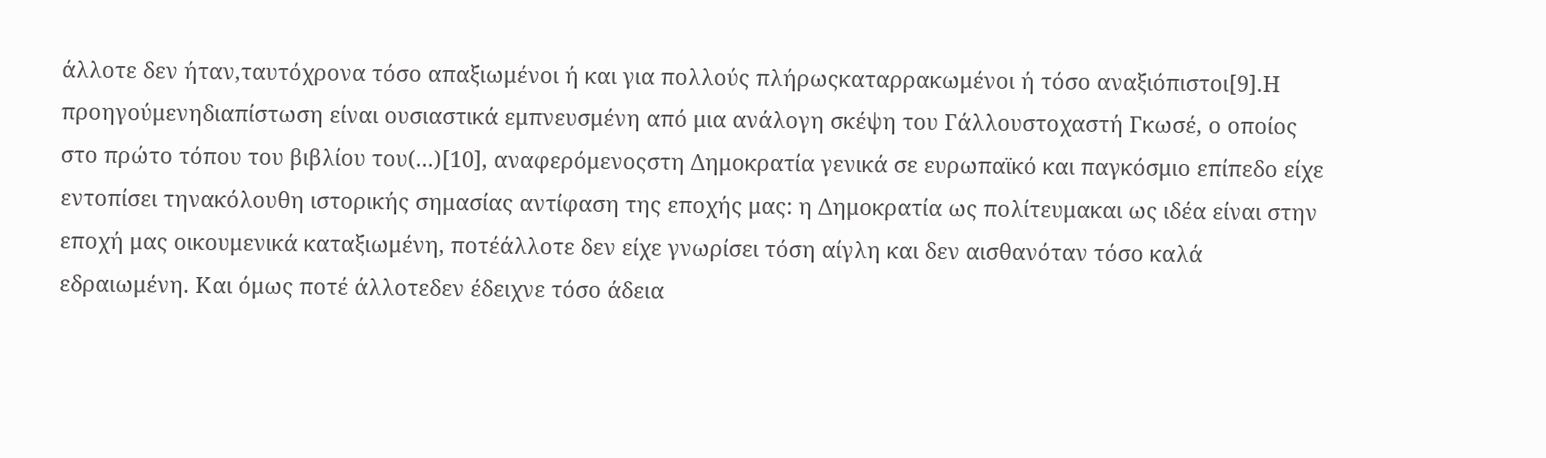άλλοτε δεν ήταν,ταυτόχρονα τόσο απαξιωμένοι ή και για πολλούς πλήρωςκαταρρακωμένοι ή τόσο αναξιόπιστοι[9].Η προηγούμενηδιαπίστωση είναι ουσιαστικά εμπνευσμένη από μια ανάλογη σκέψη του Γάλλουστοχαστή Γκωσέ, ο οποίος στο πρώτο τόπου του βιβλίου του(...)[10], αναφερόμενοςστη Δημοκρατία γενικά σε ευρωπαϊκό και παγκόσμιο επίπεδο είχε εντοπίσει τηνακόλουθη ιστορικής σημασίας αντίφαση της εποχής μας: η Δημοκρατία ως πολίτευμακαι ως ιδέα είναι στην εποχή μας οικουμενικά καταξιωμένη, ποτέάλλοτε δεν είχε γνωρίσει τόση αίγλη και δεν αισθανόταν τόσο καλά εδραιωμένη. Και όμως ποτέ άλλοτεδεν έδειχνε τόσο άδεια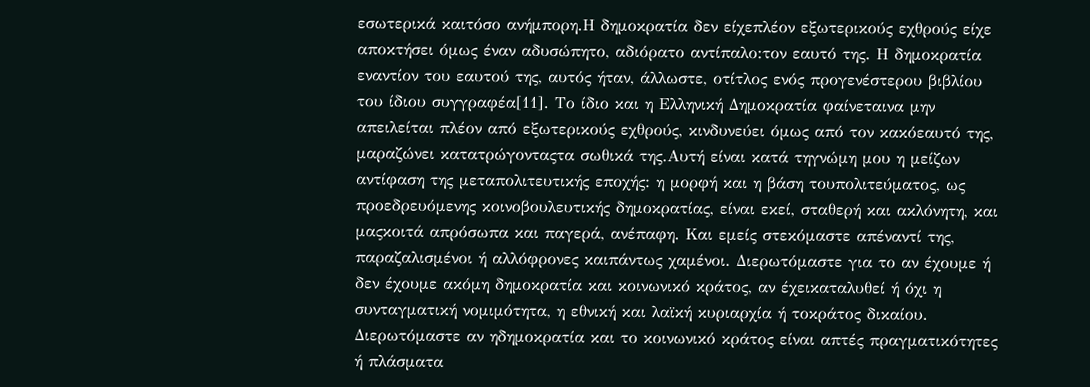εσωτερικά καιτόσο ανήμπορη.Η δημοκρατία δεν είχεπλέον εξωτερικούς εχθρούς είχε αποκτήσει όμως έναν αδυσώπητο, αδιόρατο αντίπαλο:τον εαυτό της. Η δημοκρατία εναντίον του εαυτού της, αυτός ήταν, άλλωστε, οτίτλος ενός προγενέστερου βιβλίου του ίδιου συγγραφέα[11]. Το ίδιο και η Ελληνική Δημοκρατία φαίνεταινα μην απειλείται πλέον από εξωτερικούς εχθρούς, κινδυνεύει όμως από τον κακόεαυτό της, μαραζώνει κατατρώγονταςτα σωθικά της.Αυτή είναι κατά τηγνώμη μου η μείζων αντίφαση της μεταπολιτευτικής εποχής: η μορφή και η βάση τουπολιτεύματος, ως προεδρευόμενης κοινοβουλευτικής δημοκρατίας, είναι εκεί, σταθερή και ακλόνητη, και μαςκοιτά απρόσωπα και παγερά, ανέπαφη. Και εμείς στεκόμαστε απέναντί της, παραζαλισμένοι ή αλλόφρονες καιπάντως χαμένοι. Διερωτόμαστε για το αν έχουμε ή δεν έχουμε ακόμη δημοκρατία και κοινωνικό κράτος, αν έχεικαταλυθεί ή όχι η συνταγματική νομιμότητα, η εθνική και λαϊκή κυριαρχία ή τοκράτος δικαίου. Διερωτόμαστε αν ηδημοκρατία και το κοινωνικό κράτος είναι απτές πραγματικότητες ή πλάσματα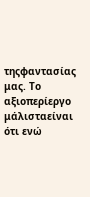τηςφαντασίας μας. Το αξιοπερίεργο μάλισταείναι ότι ενώ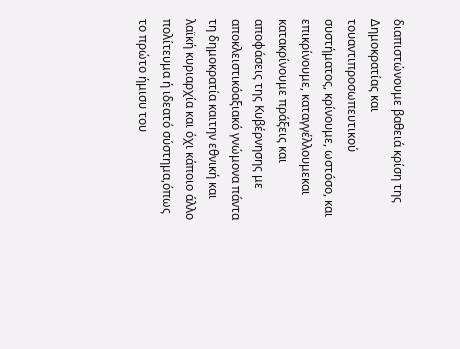διαπιστώνουμε βαθειά κρίση της Δημοκρατίας και τουαντιπροσωπευτικού συστήματος, κρίνουμε, ωστόσο, και επικρίνουμε, καταγγέλλουμεκαι κατακρίνουμε πράξεις και αποφάσεις της Κυβέρνησης με αποκλειστικόαξιακό γνώμονα πάντα τη δημοκρατία καιτην εθνική και λαϊκή κυριαρχία και όχι κάποιο άλλο πολίτευμα ή ιδεατό σύστημα,όπως το πρώτο ήμισυ του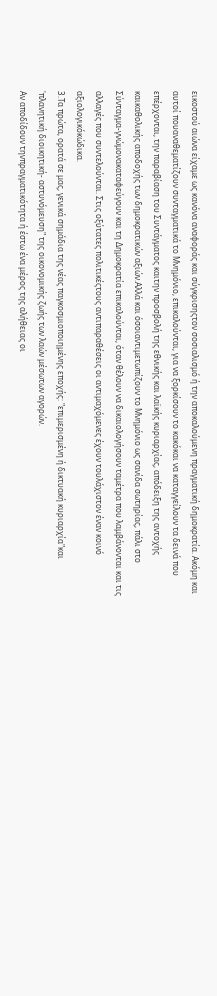εικοστού αιώνα είχαμε ως κανόνα αναφοράς και σύγκρισηςτον σοσιαλισμό ή την αποκαλούμενη πραγματική δημοκρατία. Ακόμη και αυτοί πουαναθεματίζουν συνταγματικά το Μνημόνιο, επικαλούνται, για να ξορκίσουν το κακόκαι να καταγγείλουν τα δεινά που επέρχονται, την παραβίαση του Συντάγματος καιτην προσβολή της εθνικής και λαϊκής κυριαρχίας, απόδειξη της αντοχής καικαθολικής αποδοχής των δημοκρατικών αξιών.Αλλά και όσοιαντιμετωπίζουν το Μνημόνιο ως σανίδα σωτηρίας, πάλι στο Σύνταγμα-γνώμονακαταφεύγουν και τη Δημοκρατία επικαλούνται, όταν θέλουν να δικαιολογήσουν ταμέτρα που λαμβάνονται και τις αλλαγές που συντελούνται. Στις οξύτατες πολιτικέςτους αντιπαραθέσεις οι αντιμαχόμενες έχουν τουλάχιστον έναν κοινό αξιολογικόκώδικα.
3.Τα πρώτα, ορατά σε μας, γενικά σημάδια της νέας παγκοσμιοποιημένης εποχής: "επιμερισμένη ή δικτυακή κυριαρχία"και 'πλανητική διοικητική- αστυνόμευση" της οικονομικής ζωής των λαών μέσωτων αγορών.
Αν αποδίδουν τηνπραγματικότητα ή έστω ένα μέρος της αλήθειας οι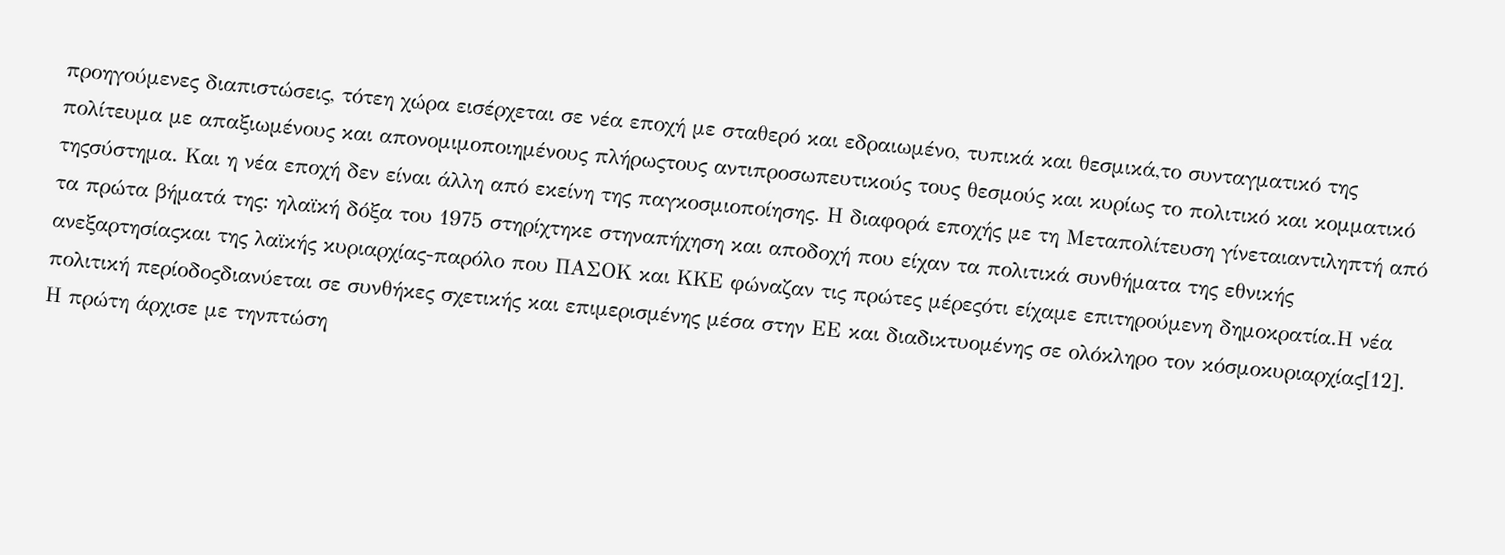προηγούμενες διαπιστώσεις, τότεη χώρα εισέρχεται σε νέα εποχή με σταθερό και εδραιωμένο, τυπικά και θεσμικά,το συνταγματικό της πολίτευμα με απαξιωμένους και απονομιμοποιημένους πλήρωςτους αντιπροσωπευτικούς τους θεσμούς και κυρίως το πολιτικό και κομματικό τηςσύστημα. Και η νέα εποχή δεν είναι άλλη από εκείνη της παγκοσμιοποίησης. Η διαφορά εποχής με τη Μεταπολίτευση γίνεταιαντιληπτή από τα πρώτα βήματά της: ηλαϊκή δόξα του 1975 στηρίχτηκε στηναπήχηση και αποδοχή που είχαν τα πολιτικά συνθήματα της εθνικής ανεξαρτησίαςκαι της λαϊκής κυριαρχίας-παρόλο που ΠΑΣΟΚ και ΚΚΕ φώναζαν τις πρώτες μέρεςότι είχαμε επιτηρούμενη δημοκρατία.Η νέα πολιτική περίοδοςδιανύεται σε συνθήκες σχετικής και επιμερισμένης μέσα στην ΕΕ και διαδικτυομένης σε ολόκληρο τον κόσμοκυριαρχίας[12]. Η πρώτη άρχισε με τηνπτώση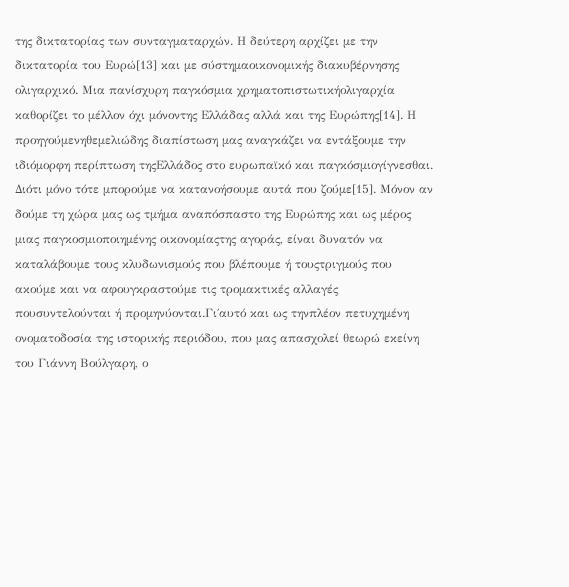της δικτατορίας των συνταγματαρχών. Η δεύτερη αρχίζει με την δικτατορία του Ευρώ[13] και με σύστημαοικονομικής διακυβέρνησης ολιγαρχικό. Μια πανίσχυρη παγκόσμια χρηματοπιστωτικήολιγαρχία καθορίζει το μέλλον όχι μόνοντης Ελλάδας αλλά και της Ευρώπης[14]. Η προηγούμενηθεμελιώδης διαπίστωση μας αναγκάζει να εντάξουμε την ιδιόμορφη περίπτωση τηςΕλλάδος στο ευρωπαϊκό και παγκόσμιογίγνεσθαι. Διότι μόνο τότε μπορούμε να κατανοήσουμε αυτά που ζούμε[15]. Μόνον αν δούμε τη χώρα μας ως τμήμα αναπόσπαστο της Ευρώπης και ως μέρος μιας παγκοσμιοποιημένης οικονομίαςτης αγοράς, είναι δυνατόν να καταλάβουμε τους κλυδωνισμούς που βλέπουμε ή τουςτριγμούς που ακούμε και να αφουγκραστούμε τις τρομακτικές αλλαγές πουσυντελούνται ή προμηνύονται.Γι΄αυτό και ως τηνπλέον πετυχημένη ονοματοδοσία της ιστορικής περιόδου, που μας απασχολεί θεωρώ εκείνη του Γιάννη Βούλγαρη, ο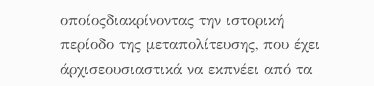οποίοςδιακρίνοντας την ιστορική περίοδο της μεταπολίτευσης, που έχει άρχισεουσιαστικά να εκπνέει από τα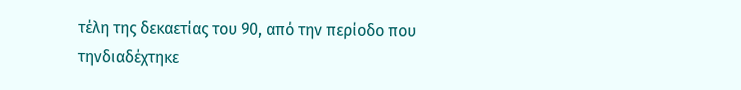τέλη της δεκαετίας του 90, από την περίοδο που τηνδιαδέχτηκε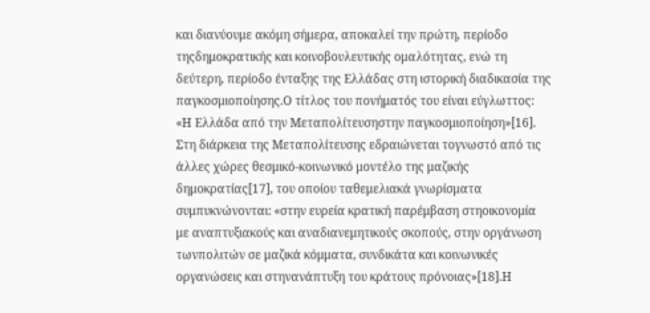και διανύουμε ακόμη σήμερα, αποκαλεί την πρώτη, περίοδο τηςδημοκρατικής και κοινοβουλευτικής ομαλότητας, ενώ τη δεύτερη, περίοδο ένταξης της Ελλάδας στη ιστορική διαδικασία της παγκοσμιοποίησης.Ο τίτλος του πονήματός του είναι εύγλωττος: «Η Ελλάδα από την Μεταπολίτευσηστην παγκοσμιοποίηση»[16]. Στη διάρκεια της Μεταπολίτευσης εδραιώνεται τογνωστό από τις άλλες χώρες θεσμικό-κοινωνικό μοντέλο της μαζικής δημοκρατίας[17], του οποίου ταθεμελιακά γνωρίσματα συμπυκνώνονται: «στην ευρεία κρατική παρέμβαση στηοικονομία με αναπτυξιακούς και αναδιανεμητικούς σκοπούς, στην οργάνωση τωνπολιτών σε μαζικά κόμματα, συνδικάτα και κοινωνικές οργανώσεις και στηνανάπτυξη του κράτους πρόνοιας»[18].Η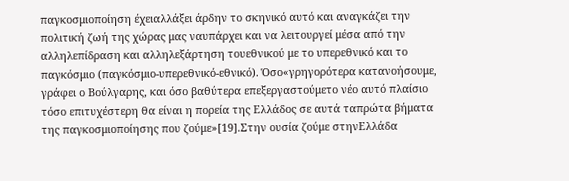παγκοσμιοποίηση έχειαλλάξει άρδην το σκηνικό αυτό και αναγκάζει την πολιτική ζωή της χώρας μας ναυπάρχει και να λειτουργεί μέσα από την αλληλεπίδραση και αλληλεξάρτηση τουεθνικού με το υπερεθνικό και το παγκόσμιο (παγκόσμιο-υπερεθνικό-εθνικό). Όσο«γρηγορότερα κατανοήσουμε, γράφει ο Βούλγαρης, και όσο βαθύτερα επεξεργαστούμετο νέο αυτό πλαίσιο τόσο επιτυχέστερη θα είναι η πορεία της Ελλάδος σε αυτά ταπρώτα βήματα της παγκοσμιοποίησης που ζούμε»[19].Στην ουσία ζούμε στηνΕλλάδα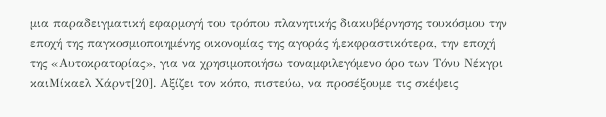μια παραδειγματική εφαρμογή του τρόπου πλανητικής διακυβέρνησης τουκόσμου την εποχή της παγκοσμιοποιημένης οικονομίας της αγοράς ή,εκφραστικότερα, την εποχή της «Αυτοκρατορίας», για να χρησιμοποιήσω τοναμφιλεγόμενο όρο των Τόνυ Νέκγρι καιΜίκαελ Χάρντ[20]. Αξίζει τον κόπο, πιστεύω, να προσέξουμε τις σκέψεις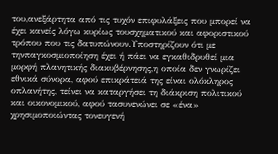του,ανεξάρτητα από τις τυχόν επιφυλάξεις που μπορεί να έχει κανείς λόγω κυρίως τουσχηματικού και αφοριστικού τρόπου που τις δατυπώνουν.Υποστηρίζουν ότι με τηνπαγκοσμιοποίηση έχει ή πάει να εγκαθιδρυθεί μια μορφή πλανητικής διακυβέρνησης,η οποία δεν γνωρίζει εθνικά σύνορα, αφού επικράτειά της είναι ολόκληρος οπλανήτης, τείνει να καταργήσει τη διάκριση πολιτικού και οικονομικού, αφού τασυνενώνει σε «ένα» χρησιμοποιώντας τονευγενή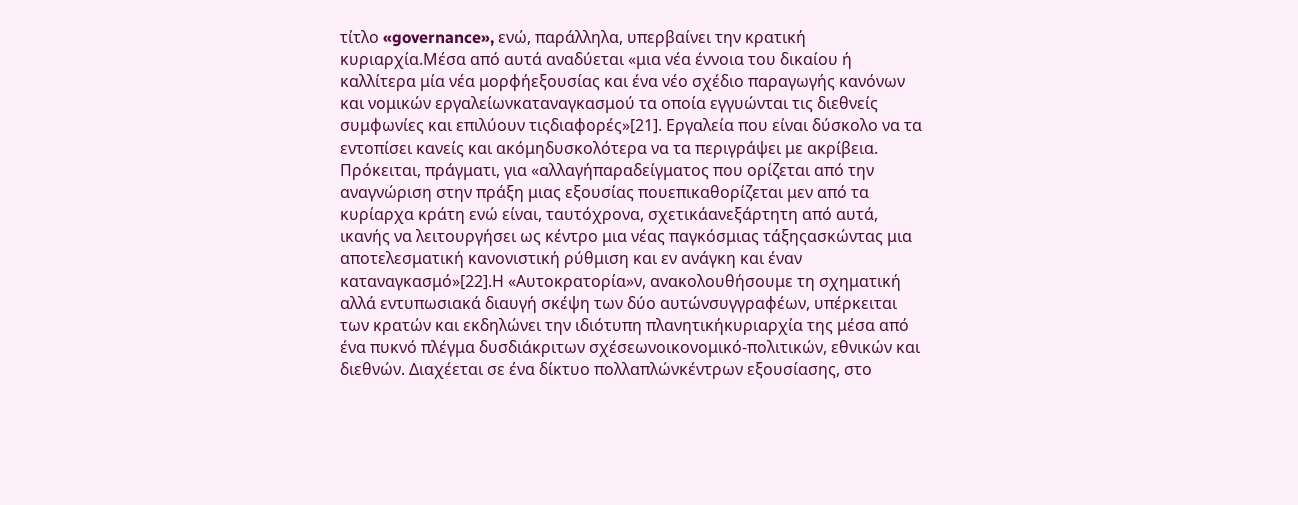τίτλο «governance», ενώ, παράλληλα, υπερβαίνει την κρατική κυριαρχία.Μέσα από αυτά αναδύεται «μια νέα έννοια του δικαίου ή καλλίτερα μία νέα μορφήεξουσίας και ένα νέο σχέδιο παραγωγής κανόνων και νομικών εργαλείωνκαταναγκασμού τα οποία εγγυώνται τις διεθνείς συμφωνίες και επιλύουν τιςδιαφορές»[21]. Εργαλεία που είναι δύσκολο να τα εντοπίσει κανείς και ακόμηδυσκολότερα να τα περιγράψει με ακρίβεια. Πρόκειται, πράγματι, για «αλλαγήπαραδείγματος που ορίζεται από την αναγνώριση στην πράξη μιας εξουσίας πουεπικαθορίζεται μεν από τα κυρίαρχα κράτη ενώ είναι, ταυτόχρονα, σχετικάανεξάρτητη από αυτά, ικανής να λειτουργήσει ως κέντρο μια νέας παγκόσμιας τάξηςασκώντας μια αποτελεσματική κανονιστική ρύθμιση και εν ανάγκη και έναν καταναγκασμό»[22].Η «Αυτοκρατορία»ν, ανακολουθήσουμε τη σχηματική αλλά εντυπωσιακά διαυγή σκέψη των δύο αυτώνσυγγραφέων, υπέρκειται των κρατών και εκδηλώνει την ιδιότυπη πλανητικήκυριαρχία της μέσα από ένα πυκνό πλέγμα δυσδιάκριτων σχέσεωνοικονομικό-πολιτικών, εθνικών και διεθνών. Διαχέεται σε ένα δίκτυο πολλαπλώνκέντρων εξουσίασης, στο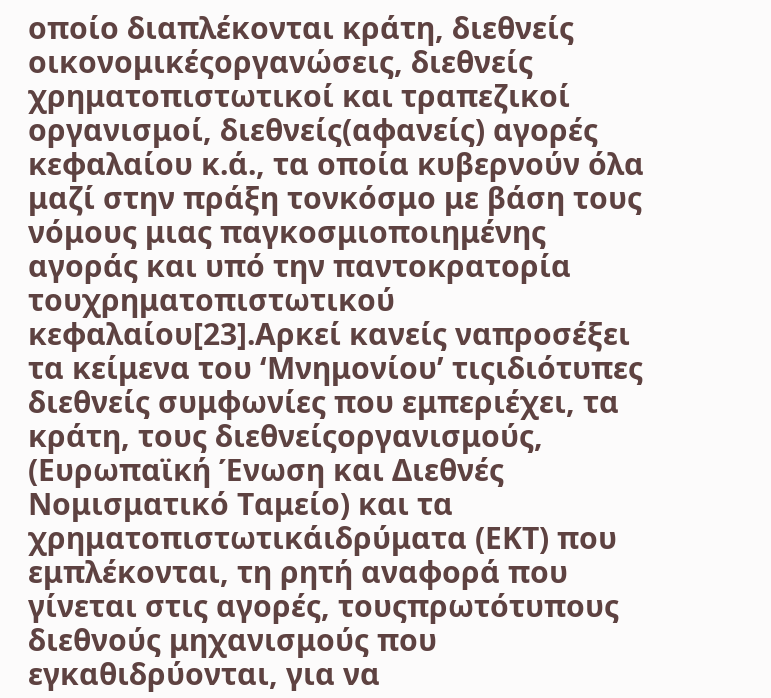οποίο διαπλέκονται κράτη, διεθνείς οικονομικέςοργανώσεις, διεθνείς χρηματοπιστωτικοί και τραπεζικοί οργανισμοί, διεθνείς(αφανείς) αγορές κεφαλαίου κ.ά., τα οποία κυβερνούν όλα μαζί στην πράξη τονκόσμο με βάση τους νόμους μιας παγκοσμιοποιημένης αγοράς και υπό την παντοκρατορία τουχρηματοπιστωτικού κεφαλαίου[23].Αρκεί κανείς ναπροσέξει τα κείμενα του ‘Μνημονίου’ τιςιδιότυπες διεθνείς συμφωνίες που εμπεριέχει, τα κράτη, τους διεθνείςοργανισμούς, (Ευρωπαϊκή Ένωση και Διεθνές Νομισματικό Ταμείο) και τα χρηματοπιστωτικάιδρύματα (ΕΚΤ) που εμπλέκονται, τη ρητή αναφορά που γίνεται στις αγορές, τουςπρωτότυπους διεθνούς μηχανισμούς που εγκαθιδρύονται, για να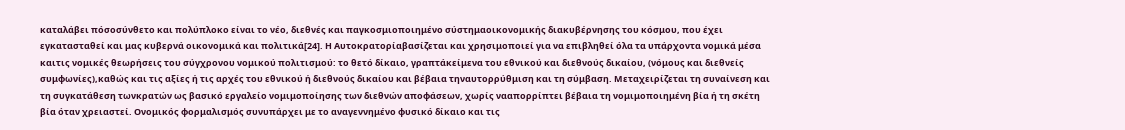καταλάβει πόσοσύνθετο και πολύπλοκο είναι το νέο, διεθνές και παγκοσμιοποιημένο σύστημαοικονομικής διακυβέρνησης του κόσμου, που έχει εγκατασταθεί και μας κυβερνά οικονομικά και πολιτικά[24]. Η Αυτοκρατορίαβασίζεται και χρησιμοποιεί για να επιβληθεί όλα τα υπάρχοντα νομικά μέσα καιτις νομικές θεωρήσεις του σύγχρονου νομικού πολιτισμού: το θετό δίκαιο, γραπτάκείμενα του εθνικού και διεθνούς δικαίου, (νόμους και διεθνείς συμφωνίες),καθώς και τις αξίες ή τις αρχές του εθνικού ή διεθνούς δικαίου και βέβαια τηναυτορρύθμιση και τη σύμβαση. Μεταχειρίζεται τη συναίνεση και τη συγκατάθεση τωνκρατών ως βασικό εργαλείο νομιμοποίησης των διεθνών αποφάσεων, χωρίς νααπορρίπτει βέβαια τη νομιμοποιημένη βία ή τη σκέτη βία όταν χρειαστεί. Ονομικός φορμαλισμός συνυπάρχει με το αναγεννημένο φυσικό δίκαιο και τις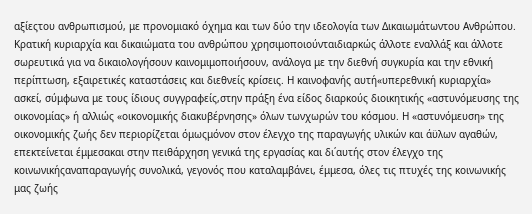αξίεςτου ανθρωπισμού, με προνομιακό όχημα και των δύο την ιδεολογία των Δικαιωμάτωντου Ανθρώπου. Κρατική κυριαρχία και δικαιώματα του ανθρώπου χρησιμοποιούνταιδιαρκώς άλλοτε εναλλάξ και άλλοτε σωρευτικά για να δικαιολογήσουν καινομιμοποιήσουν, ανάλογα με την διεθνή συγκυρία και την εθνική περίπτωση, εξαιρετικές καταστάσεις και διεθνείς κρίσεις. Η καινοφανής αυτή«υπερεθνική κυριαρχία» ασκεί, σύμφωνα με τους ίδιους συγγραφείς,στην πράξη ένα είδος διαρκούς διοικητικής «αστυνόμευσης της οικονομίας» ή αλλιώς «οικονομικής διακυβέρνησης» όλων τωνχωρών του κόσμου. Η «αστυνόμευση» της οικονομικής ζωής δεν περιορίζεται όμωςμόνον στον έλεγχο της παραγωγής υλικών και άϋλων αγαθών, επεκτείνεται έμμεσακαι στην πειθάρχηση γενικά της εργασίας και δι΄αυτής στον έλεγχο της κοινωνικήςαναπαραγωγής συνολικά, γεγονός που καταλαμβάνει, έμμεσα, όλες τις πτυχές της κοινωνικής μας ζωής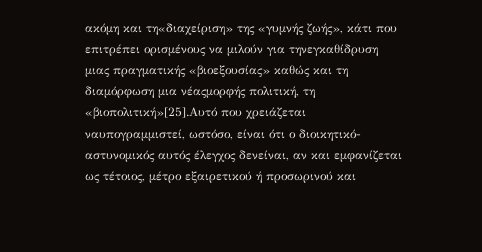ακόμη και τη«διαχείριση» της «γυμνής ζωής», κάτι που επιτρέπει ορισμένους να μιλούν για τηνεγκαθίδρυση μιας πραγματικής «βιοεξουσίας» καθώς και τη διαμόρφωση μια νέαςμορφής πολιτική, τη «βιοπολιτική»[25].Αυτό που χρειάζεται ναυπογραμμιστεί, ωστόσο, είναι ότι ο διοικητικό-αστυνομικός αυτός έλεγχος δενείναι, αν και εμφανίζεται ως τέτοιος, μέτρο εξαιρετικού ή προσωρινού και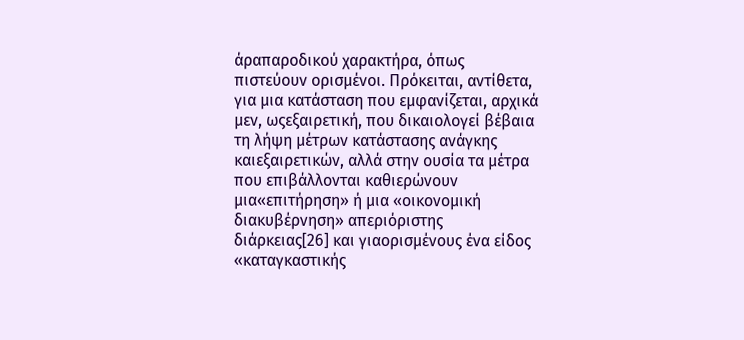άραπαροδικού χαρακτήρα, όπως πιστεύουν ορισμένοι. Πρόκειται, αντίθετα, για μια κατάσταση που εμφανίζεται, αρχικά μεν, ωςεξαιρετική, που δικαιολογεί βέβαια τη λήψη μέτρων κατάστασης ανάγκης καιεξαιρετικών, αλλά στην ουσία τα μέτρα που επιβάλλονται καθιερώνουν μια«επιτήρηση» ή μια «οικονομική διακυβέρνηση» απεριόριστης διάρκειας[26] και γιαορισμένους ένα είδος «καταγκαστικής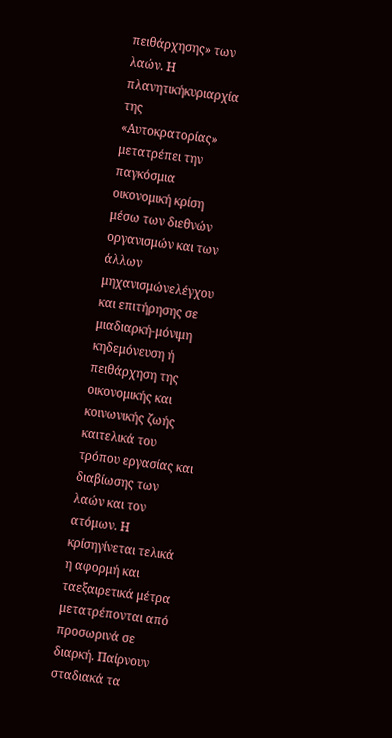πειθάρχησης» των λαών. Η πλανητικήκυριαρχία της «Αυτοκρατορίας» μετατρέπει την παγκόσμια οικονομική κρίση μέσω των διεθνών οργανισμών και των άλλων μηχανισμώνελέγχου και επιτήρησης σε μιαδιαρκή-μόνιμη κηδεμόνευση ή πειθάρχηση της οικονομικής και κοινωνικής ζωής καιτελικά του τρόπου εργασίας και διαβίωσης των λαών και τον ατόμων. Η κρίσηγίνεται τελικά η αφορμή και ταεξαιρετικά μέτρα μετατρέπονται από προσωρινά σε διαρκή. Παίρνουν σταδιακά τα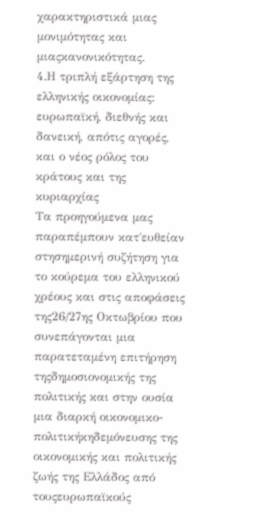χαρακτηριστικά μιας μονιμότητας και μιαςκανονικότητας.
4.Η τριπλή εξάρτηση της ελληνικής οικονομίας: ευρωπαϊκή, διεθνής και δανεική, απότις αγορές, και ο νέος ρόλος του κράτους και της κυριαρχίας
Τα προηγούμενα μας παραπέμπουν κατ΄ευθείαν στησημερινή συζήτηση για το κούρεμα του ελληνικού χρέους και στις αποφάσεις της26/27ης Οκτωβρίου που συνεπάγονται μια παρατεταμένη επιτήρηση τηςδημοσιονομικής της πολιτικής και στην ουσία μια διαρκή οικονομικο-πολιτικήκηδεμόνευσης της οικονομικής και πολιτικής ζωής της Ελλάδος από τουςευρωπαϊκούς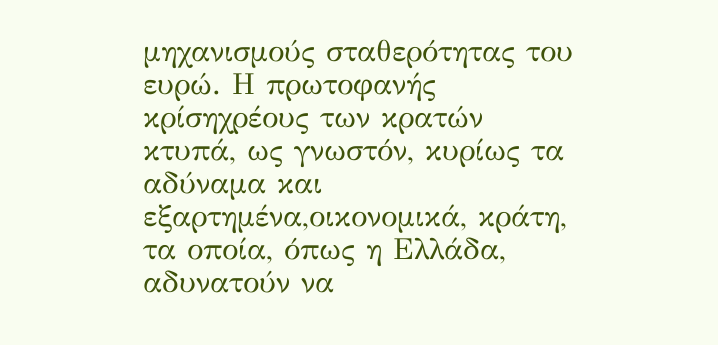μηχανισμούς σταθερότητας του ευρώ. Η πρωτοφανής κρίσηχρέους των κρατών κτυπά, ως γνωστόν, κυρίως τα αδύναμα και εξαρτημένα,οικονομικά, κράτη, τα οποία, όπως η Ελλάδα, αδυνατούν να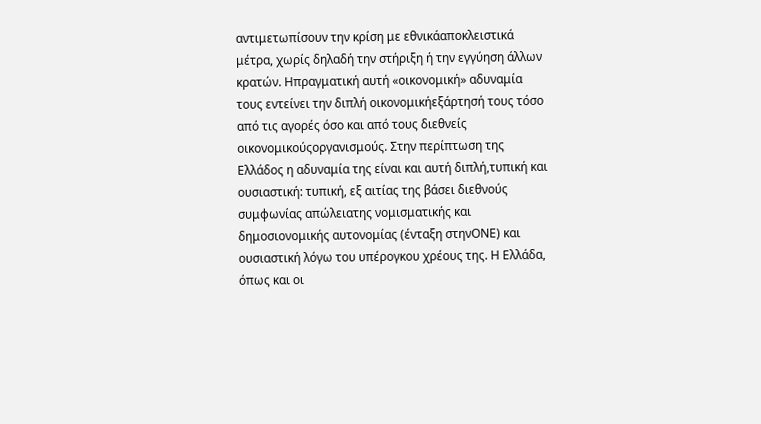αντιμετωπίσουν την κρίση με εθνικάαποκλειστικά μέτρα, χωρίς δηλαδή την στήριξη ή την εγγύηση άλλων κρατών. Ηπραγματική αυτή «οικονομική» αδυναμία τους εντείνει την διπλή οικονομικήεξάρτησή τους τόσο από τις αγορές όσο και από τους διεθνείς οικονομικούςοργανισμούς. Στην περίπτωση της Ελλάδος η αδυναμία της είναι και αυτή διπλή,τυπική και ουσιαστική: τυπική, εξ αιτίας της βάσει διεθνούς συμφωνίας απώλειατης νομισματικής και δημοσιονομικής αυτονομίας (ένταξη στηνΟΝΕ) και ουσιαστική λόγω του υπέρογκου χρέους της. Η Ελλάδα, όπως και οι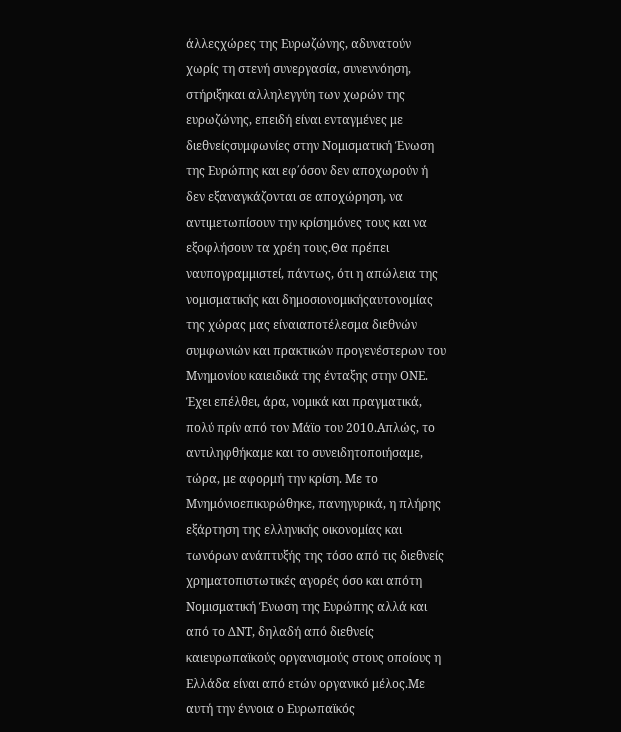άλλεςχώρες της Ευρωζώνης, αδυνατούν χωρίς τη στενή συνεργασία, συνεννόηση, στήριξηκαι αλληλεγγύη των χωρών της ευρωζώνης, επειδή είναι ενταγμένες με διεθνείςσυμφωνίες στην Νομισματική Ένωση της Ευρώπης και εφ΄όσον δεν αποχωρούν ή δεν εξαναγκάζονται σε αποχώρηση, να αντιμετωπίσουν την κρίσημόνες τους και να εξοφλήσουν τα χρέη τους.Θα πρέπει ναυπογραμμιστεί, πάντως, ότι η απώλεια της νομισματικής και δημοσιονομικήςαυτονομίας της χώρας μας είναιαποτέλεσμα διεθνών συμφωνιών και πρακτικών προγενέστερων του Μνημονίου καιειδικά της ένταξης στην ΟΝΕ. Έχει επέλθει, άρα, νομικά και πραγματικά, πολύ πρίν από τον Μάϊο του 2010.Απλώς, το αντιληφθήκαμε και το συνειδητοποιήσαμε, τώρα, με αφορμή την κρίση. Με το Μνημόνιοεπικυρώθηκε, πανηγυρικά, η πλήρης εξάρτηση της ελληνικής οικονομίας και τωνόρων ανάπτυξής της τόσο από τις διεθνείς χρηματοπιστωτικές αγορές όσο και απότη Νομισματική Ένωση της Ευρώπης αλλά και από το ΔΝΤ, δηλαδή από διεθνείς καιευρωπαϊκούς οργανισμούς στους οποίους η Ελλάδα είναι από ετών οργανικό μέλος.Με αυτή την έννοια ο Ευρωπαϊκός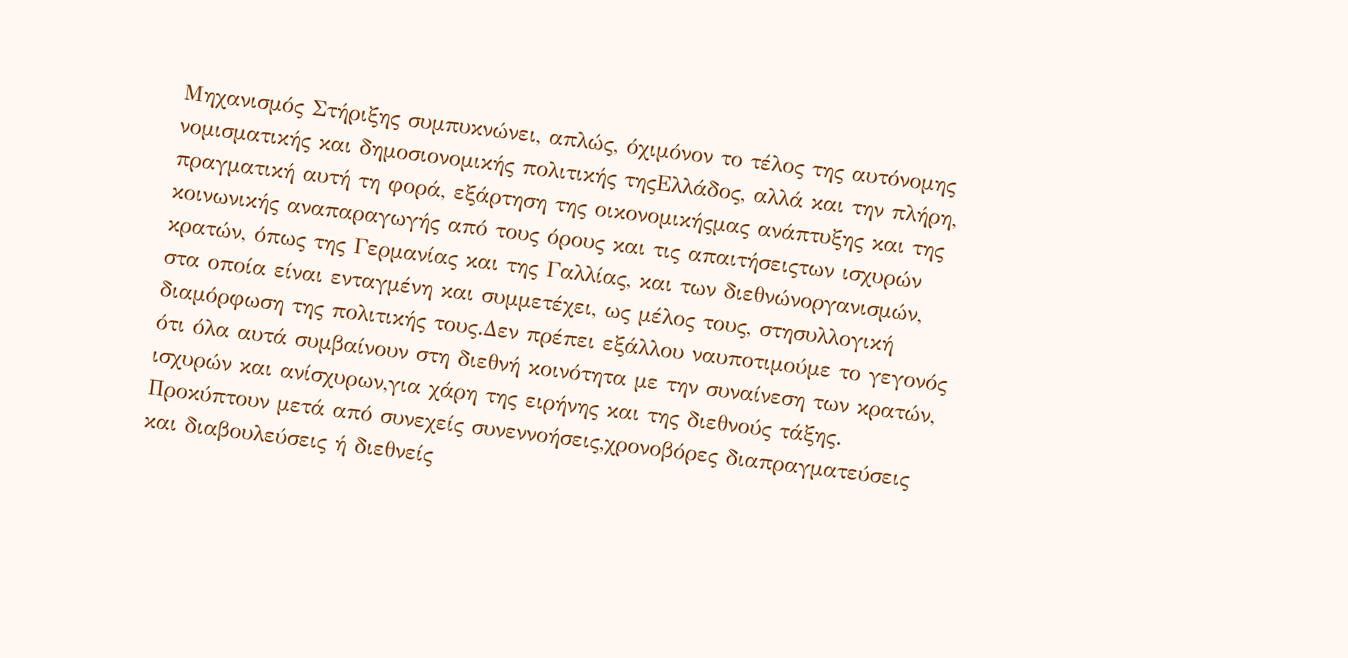Μηχανισμός Στήριξης συμπυκνώνει, απλώς, όχιμόνον το τέλος της αυτόνομης νομισματικής και δημοσιονομικής πολιτικής τηςΕλλάδος, αλλά και την πλήρη, πραγματική αυτή τη φορά, εξάρτηση της οικονομικήςμας ανάπτυξης και της κοινωνικής αναπαραγωγής από τους όρους και τις απαιτήσειςτων ισχυρών κρατών, όπως της Γερμανίας και της Γαλλίας, και των διεθνώνοργανισμών, στα οποία είναι ενταγμένη και συμμετέχει, ως μέλος τους, στησυλλογική διαμόρφωση της πολιτικής τους.Δεν πρέπει εξάλλου ναυποτιμούμε το γεγονός ότι όλα αυτά συμβαίνουν στη διεθνή κοινότητα με την συναίνεση των κρατών, ισχυρών και ανίσχυρων,για χάρη της ειρήνης και της διεθνούς τάξης. Προκύπτουν μετά από συνεχείς συνεννοήσεις,χρονοβόρες διαπραγματεύσεις και διαβουλεύσεις ή διεθνείς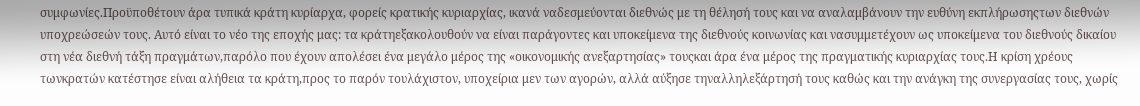συμφωνίες.Προϋποθέτουν άρα τυπικά κράτη κυρίαρχα, φορείς κρατικής κυριαρχίας, ικανά ναδεσμεύονται διεθνώς με τη θέλησή τους και να αναλαμβάνουν την ευθύνη εκπλήρωσηςτων διεθνών υποχρεώσεών τους. Αυτό είναι το νέο της εποχής μας: τα κράτηεξακολουθούν να είναι παράγοντες και υποκείμενα της διεθνούς κοινωνίας και νασυμμετέχουν ως υποκείμενα του διεθνούς δικαίου στη νέα διεθνή τάξη πραγμάτων,παρόλο που έχουν απολέσει ένα μεγάλο μέρος της «οικονομικής ανεξαρτησίας» τουςκαι άρα ένα μέρος της πραγματικής κυριαρχίας τους.Η κρίση χρέους τωνκρατών κατέστησε είναι αλήθεια τα κράτη,προς το παρόν τουλάχιστον, υποχείρια μεν των αγορών, αλλά αύξησε τηναλληλεξάρτησή τους καθώς και την ανάγκη της συνεργασίας τους, χωρίς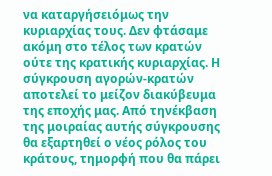να καταργήσειόμως την κυριαρχίας τους. Δεν φτάσαμε ακόμη στο τέλος των κρατών ούτε της κρατικής κυριαρχίας. Η σύγκρουση αγορών-κρατών αποτελεί το μείζον διακύβευμα της εποχής μας. Από τηνέκβαση της μοιραίας αυτής σύγκρουσης θα εξαρτηθεί ο νέος ρόλος του κράτους, τημορφή που θα πάρει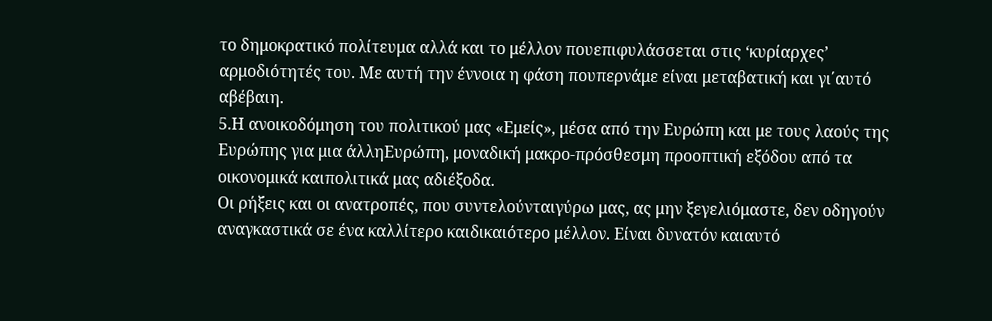το δημοκρατικό πολίτευμα αλλά και το μέλλον πουεπιφυλάσσεται στις ‘κυρίαρχες’ αρμοδιότητές του. Με αυτή την έννοια η φάση πουπερνάμε είναι μεταβατική και γι΄αυτό αβέβαιη.
5.Η ανοικοδόμηση του πολιτικού μας «Εμείς», μέσα από την Ευρώπη και με τους λαούς της Ευρώπης για μια άλληΕυρώπη, μοναδική μακρο-πρόσθεσμη προοπτική εξόδου από τα οικονομικά καιπολιτικά μας αδιέξοδα.
Οι ρήξεις και οι ανατροπές, που συντελούνταιγύρω μας, ας μην ξεγελιόμαστε, δεν οδηγούν αναγκαστικά σε ένα καλλίτερο καιδικαιότερο μέλλον. Είναι δυνατόν καιαυτό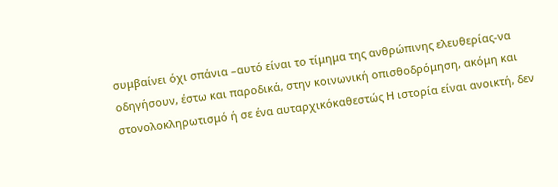συμβαίνει όχι σπάνια –αυτό είναι το τίμημα της ανθρώπινης ελευθερίας-να οδηγήσουν, έστω και παροδικά, στην κοινωνική οπισθοδρόμηση, ακόμη και στονολοκληρωτισμό ή σε ένα αυταρχικόκαθεστώς Η ιστορία είναι ανοικτή, δεν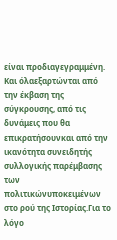είναι προδιαγεγραμμένη. Και όλαεξαρτώνται από την έκβαση της σύγκρουσης, από τις δυνάμεις που θα επικρατήσουνκαι από την ικανότητα συνειδητής συλλογικής παρέμβασης των πολιτικώνυποκειμένων στο ρού της Ιστορίας.Για το λόγο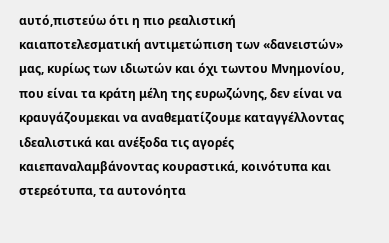αυτό,πιστεύω ότι η πιο ρεαλιστική καιαποτελεσματική αντιμετώπιση των «δανειστών» μας, κυρίως των ιδιωτών και όχι τωντου Μνημονίου, που είναι τα κράτη μέλη της ευρωζώνης, δεν είναι να κραυγάζουμεκαι να αναθεματίζουμε καταγγέλλοντας ιδεαλιστικά και ανέξοδα τις αγορές καιεπαναλαμβάνοντας κουραστικά, κοινότυπα και στερεότυπα, τα αυτονόητα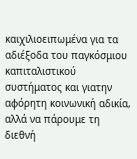καιχιλιοειπωμένα για τα αδιέξοδα του παγκόσμιου καπιταλιστικού συστήματος και γιατην αφόρητη κοινωνική αδικία, αλλά να πάρουμε τη διεθνή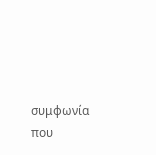συμφωνία που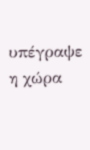υπέγραψε η χώρα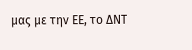μας με την ΕΕ, το ΔΝΤ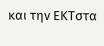και την ΕΚΤστα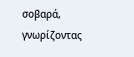σοβαρά, γνωρίζοντας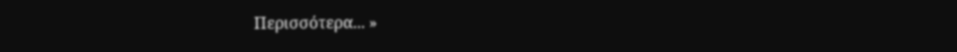Περισσότερα... »